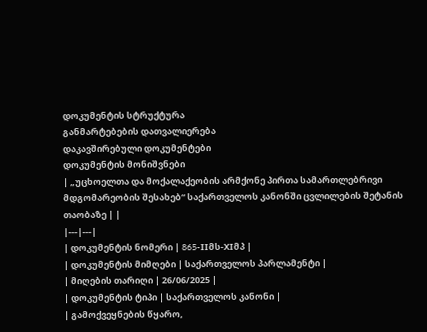დოკუმენტის სტრუქტურა
განმარტებების დათვალიერება
დაკავშირებული დოკუმენტები
დოკუმენტის მონიშვნები
| „უცხოელთა და მოქალაქეობის არმქონე პირთა სამართლებრივი მდგომარეობის შესახებ“ საქართველოს კანონში ცვლილების შეტანის თაობაზე | |
|---|---|
| დოკუმენტის ნომერი | 865-IIმს-XIმპ |
| დოკუმენტის მიმღები | საქართველოს პარლამენტი |
| მიღების თარიღი | 26/06/2025 |
| დოკუმენტის ტიპი | საქართველოს კანონი |
| გამოქვეყნების წყარო,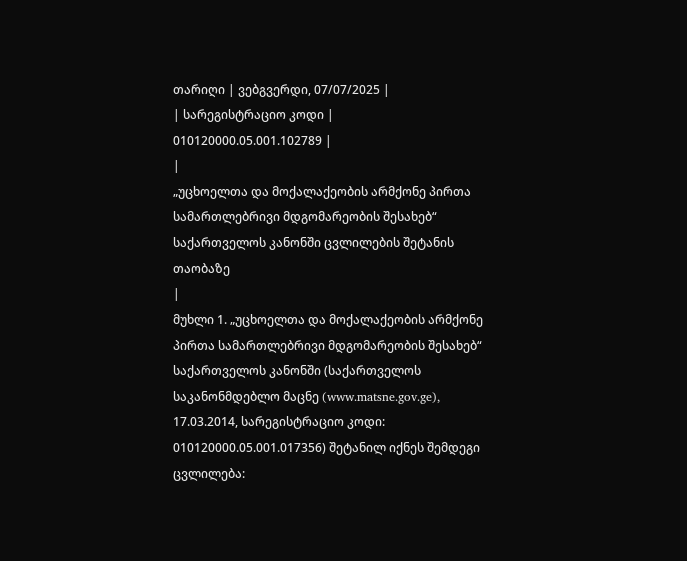თარიღი | ვებგვერდი, 07/07/2025 |
| სარეგისტრაციო კოდი | 010120000.05.001.102789 |
|
„უცხოელთა და მოქალაქეობის არმქონე პირთა სამართლებრივი მდგომარეობის შესახებ“ საქართველოს კანონში ცვლილების შეტანის თაობაზე
|
მუხლი 1. „უცხოელთა და მოქალაქეობის არმქონე პირთა სამართლებრივი მდგომარეობის შესახებ“ საქართველოს კანონში (საქართველოს საკანონმდებლო მაცნე (www.matsne.gov.ge), 17.03.2014, სარეგისტრაციო კოდი: 010120000.05.001.017356) შეტანილ იქნეს შემდეგი ცვლილება: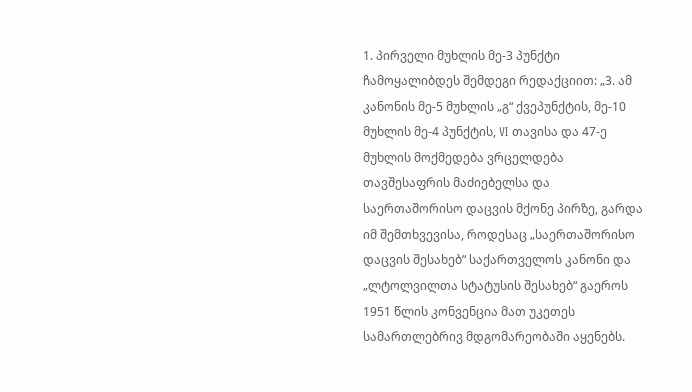1. პირველი მუხლის მე-3 პუნქტი ჩამოყალიბდეს შემდეგი რედაქციით: „3. ამ კანონის მე-5 მუხლის „გ“ ქვეპუნქტის, მე-10 მუხლის მე-4 პუნქტის, VI თავისა და 47-ე მუხლის მოქმედება ვრცელდება თავშესაფრის მაძიებელსა და საერთაშორისო დაცვის მქონე პირზე, გარდა იმ შემთხვევისა, როდესაც „საერთაშორისო დაცვის შესახებ“ საქართველოს კანონი და „ლტოლვილთა სტატუსის შესახებ“ გაეროს 1951 წლის კონვენცია მათ უკეთეს სამართლებრივ მდგომარეობაში აყენებს.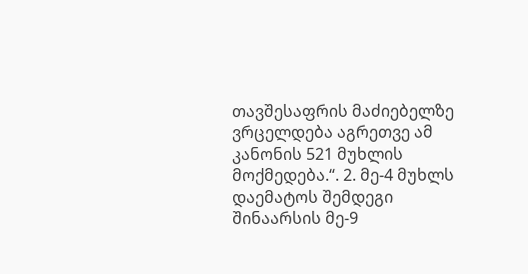თავშესაფრის მაძიებელზე ვრცელდება აგრეთვე ამ კანონის 521 მუხლის მოქმედება.“. 2. მე-4 მუხლს დაემატოს შემდეგი შინაარსის მე-9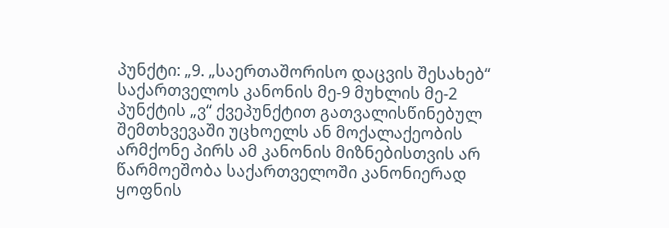პუნქტი: „9. „საერთაშორისო დაცვის შესახებ“ საქართველოს კანონის მე-9 მუხლის მე-2 პუნქტის „ვ“ ქვეპუნქტით გათვალისწინებულ შემთხვევაში უცხოელს ან მოქალაქეობის არმქონე პირს ამ კანონის მიზნებისთვის არ წარმოეშობა საქართველოში კანონიერად ყოფნის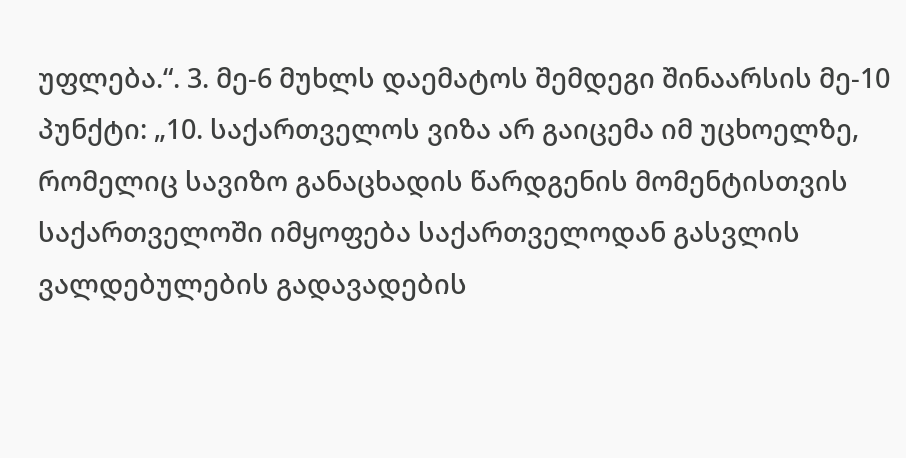უფლება.“. 3. მე-6 მუხლს დაემატოს შემდეგი შინაარსის მე-10 პუნქტი: „10. საქართველოს ვიზა არ გაიცემა იმ უცხოელზე, რომელიც სავიზო განაცხადის წარდგენის მომენტისთვის საქართველოში იმყოფება საქართველოდან გასვლის ვალდებულების გადავადების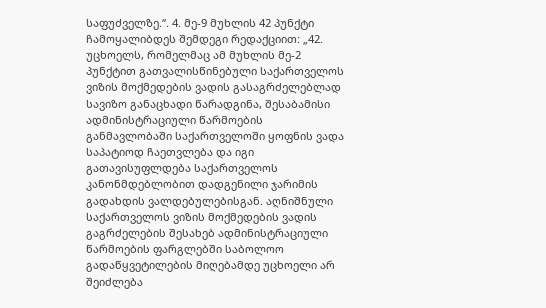საფუძველზე.“. 4. მე-9 მუხლის 42 პუნქტი ჩამოყალიბდეს შემდეგი რედაქციით: „42. უცხოელს, რომელმაც ამ მუხლის მე-2 პუნქტით გათვალისწინებული საქართველოს ვიზის მოქმედების ვადის გასაგრძელებლად სავიზო განაცხადი წარადგინა, შესაბამისი ადმინისტრაციული წარმოების განმავლობაში საქართველოში ყოფნის ვადა საპატიოდ ჩაეთვლება და იგი გათავისუფლდება საქართველოს კანონმდებლობით დადგენილი ჯარიმის გადახდის ვალდებულებისგან. აღნიშნული საქართველოს ვიზის მოქმედების ვადის გაგრძელების შესახებ ადმინისტრაციული წარმოების ფარგლებში საბოლოო გადაწყვეტილების მიღებამდე უცხოელი არ შეიძლება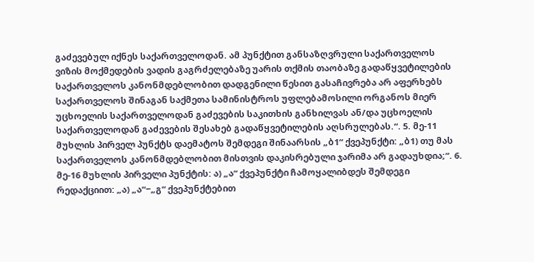გაძევებულ იქნეს საქართველოდან. ამ პუნქტით განსაზღვრული საქართველოს ვიზის მოქმედების ვადის გაგრძელებაზე უარის თქმის თაობაზე გადაწყვეტილების საქართველოს კანონმდებლობით დადგენილი წესით გასაჩივრება არ აფერხებს საქართველოს შინაგან საქმეთა სამინისტროს უფლებამოსილი ორგანოს მიერ უცხოელის საქართველოდან გაძევების საკითხის განხილვას ან/და უცხოელის საქართველოდან გაძევების შესახებ გადაწყვეტილების აღსრულებას.“. 5. მე-11 მუხლის პირველ პუნქტს დაემატოს შემდეგი შინაარსის „ბ1“ ქვეპუნქტი: „ბ1) თუ მას საქართველოს კანონმდებლობით მისთვის დაკისრებული ჯარიმა არ გადაუხდია;“. 6. მე-16 მუხლის პირველი პუნქტის: ა) „ა“ ქვეპუნქტი ჩამოყალიბდეს შემდეგი რედაქციით: „ა) „ა“−„გ“ ქვეპუნქტებით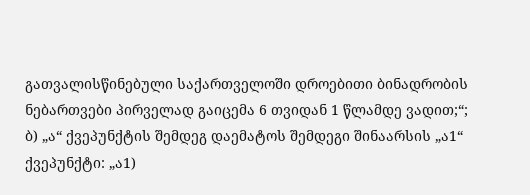გათვალისწინებული საქართველოში დროებითი ბინადრობის ნებართვები პირველად გაიცემა 6 თვიდან 1 წლამდე ვადით;“; ბ) „ა“ ქვეპუნქტის შემდეგ დაემატოს შემდეგი შინაარსის „ა1“ ქვეპუნქტი: „ა1)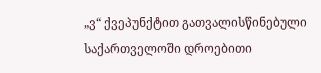„ვ“ ქვეპუნქტით გათვალისწინებული საქართველოში დროებითი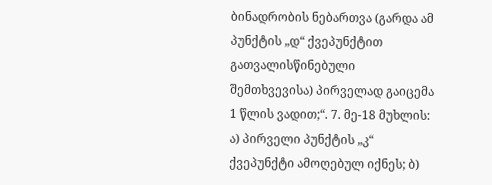ბინადრობის ნებართვა (გარდა ამ პუნქტის „დ“ ქვეპუნქტით გათვალისწინებული შემთხვევისა) პირველად გაიცემა 1 წლის ვადით;“. 7. მე-18 მუხლის: ა) პირველი პუნქტის „კ“ ქვეპუნქტი ამოღებულ იქნეს; ბ)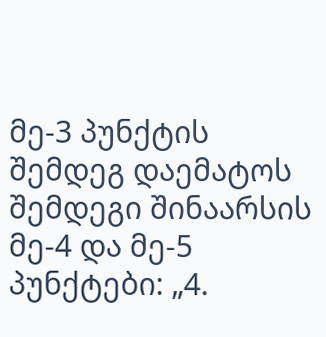მე-3 პუნქტის შემდეგ დაემატოს შემდეგი შინაარსის მე-4 და მე-5 პუნქტები: „4.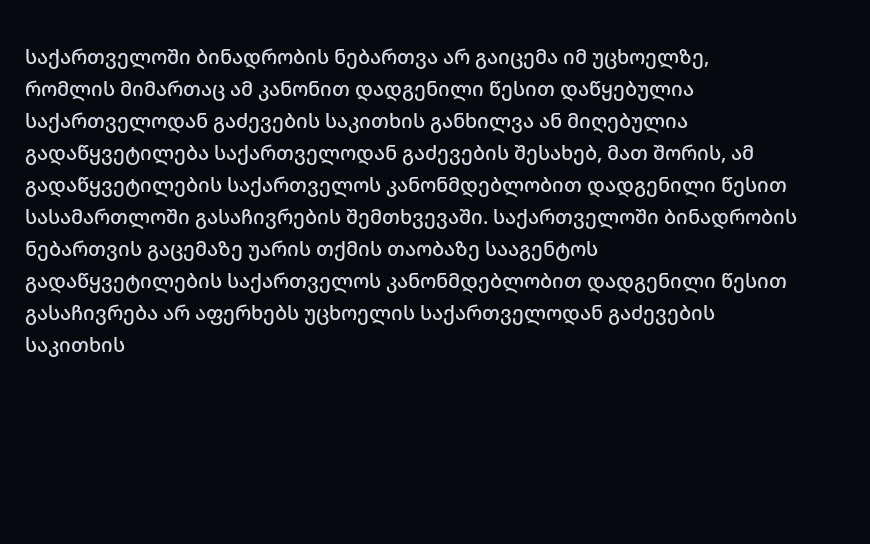საქართველოში ბინადრობის ნებართვა არ გაიცემა იმ უცხოელზე, რომლის მიმართაც ამ კანონით დადგენილი წესით დაწყებულია საქართველოდან გაძევების საკითხის განხილვა ან მიღებულია გადაწყვეტილება საქართველოდან გაძევების შესახებ, მათ შორის, ამ გადაწყვეტილების საქართველოს კანონმდებლობით დადგენილი წესით სასამართლოში გასაჩივრების შემთხვევაში. საქართველოში ბინადრობის ნებართვის გაცემაზე უარის თქმის თაობაზე სააგენტოს გადაწყვეტილების საქართველოს კანონმდებლობით დადგენილი წესით გასაჩივრება არ აფერხებს უცხოელის საქართველოდან გაძევების საკითხის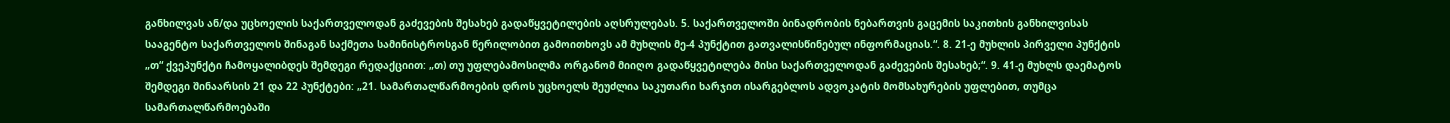განხილვას ან/და უცხოელის საქართველოდან გაძევების შესახებ გადაწყვეტილების აღსრულებას. 5. საქართველოში ბინადრობის ნებართვის გაცემის საკითხის განხილვისას სააგენტო საქართველოს შინაგან საქმეთა სამინისტროსგან წერილობით გამოითხოვს ამ მუხლის მე-4 პუნქტით გათვალისწინებულ ინფორმაციას.“. 8. 21-ე მუხლის პირველი პუნქტის „თ“ ქვეპუნქტი ჩამოყალიბდეს შემდეგი რედაქციით: „თ) თუ უფლებამოსილმა ორგანომ მიიღო გადაწყვეტილება მისი საქართველოდან გაძევების შესახებ;“. 9. 41-ე მუხლს დაემატოს შემდეგი შინაარსის 21 და 22 პუნქტები: „21. სამართალწარმოების დროს უცხოელს შეუძლია საკუთარი ხარჯით ისარგებლოს ადვოკატის მომსახურების უფლებით, თუმცა სამართალწარმოებაში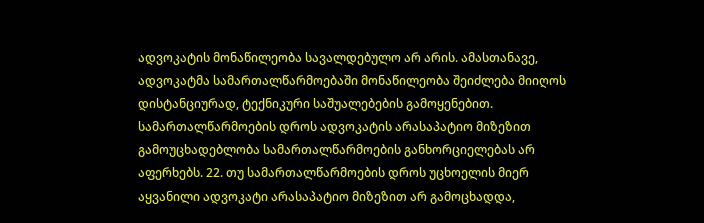ადვოკატის მონაწილეობა სავალდებულო არ არის. ამასთანავე, ადვოკატმა სამართალწარმოებაში მონაწილეობა შეიძლება მიიღოს დისტანციურად, ტექნიკური საშუალებების გამოყენებით. სამართალწარმოების დროს ადვოკატის არასაპატიო მიზეზით გამოუცხადებლობა სამართალწარმოების განხორციელებას არ აფერხებს. 22. თუ სამართალწარმოების დროს უცხოელის მიერ აყვანილი ადვოკატი არასაპატიო მიზეზით არ გამოცხადდა,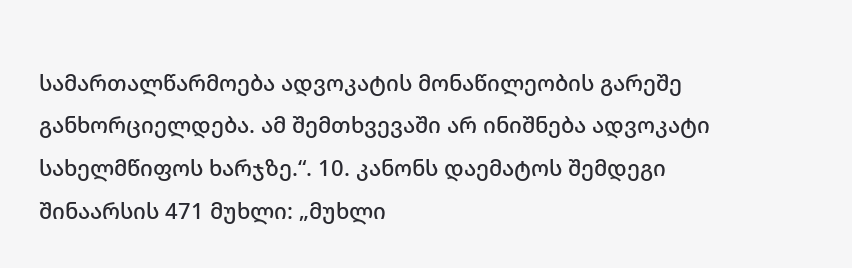სამართალწარმოება ადვოკატის მონაწილეობის გარეშე განხორციელდება. ამ შემთხვევაში არ ინიშნება ადვოკატი სახელმწიფოს ხარჯზე.“. 10. კანონს დაემატოს შემდეგი შინაარსის 471 მუხლი: „მუხლი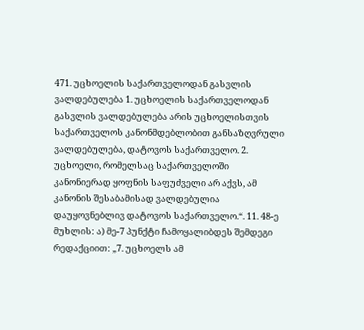471. უცხოელის საქართველოდან გასვლის ვალდებულება 1. უცხოელის საქართველოდან გასვლის ვალდებულება არის უცხოელისთვის საქართველოს კანონმდებლობით განსაზღვრული ვალდებულება, დატოვოს საქართველო. 2. უცხოელი, რომელსაც საქართველოში კანონიერად ყოფნის საფუძველი არ აქვს, ამ კანონის შესაბამისად ვალდებულია დაუყოვნებლივ დატოვოს საქართველო.“. 11. 48-ე მუხლის: ა) მე-7 პუნქტი ჩამოყალიბდეს შემდეგი რედაქციით: „7. უცხოელს ამ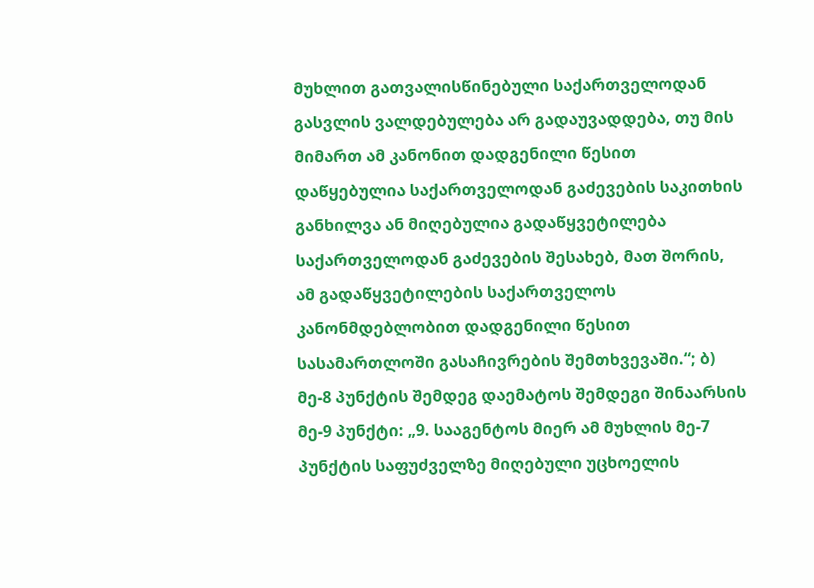მუხლით გათვალისწინებული საქართველოდან გასვლის ვალდებულება არ გადაუვადდება, თუ მის მიმართ ამ კანონით დადგენილი წესით დაწყებულია საქართველოდან გაძევების საკითხის განხილვა ან მიღებულია გადაწყვეტილება საქართველოდან გაძევების შესახებ, მათ შორის, ამ გადაწყვეტილების საქართველოს კანონმდებლობით დადგენილი წესით სასამართლოში გასაჩივრების შემთხვევაში.“; ბ) მე-8 პუნქტის შემდეგ დაემატოს შემდეგი შინაარსის მე-9 პუნქტი: „9. სააგენტოს მიერ ამ მუხლის მე-7 პუნქტის საფუძველზე მიღებული უცხოელის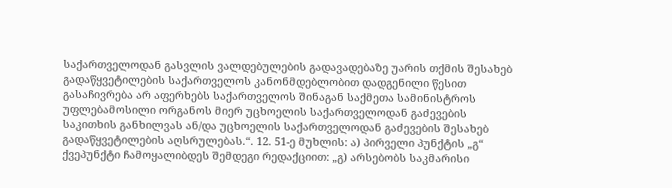საქართველოდან გასვლის ვალდებულების გადავადებაზე უარის თქმის შესახებ გადაწყვეტილების საქართველოს კანონმდებლობით დადგენილი წესით გასაჩივრება არ აფერხებს საქართველოს შინაგან საქმეთა სამინისტროს უფლებამოსილი ორგანოს მიერ უცხოელის საქართველოდან გაძევების საკითხის განხილვას ან/და უცხოელის საქართველოდან გაძევების შესახებ გადაწყვეტილების აღსრულებას.“. 12. 51-ე მუხლის: ა) პირველი პუნქტის „გ“ ქვეპუნქტი ჩამოყალიბდეს შემდეგი რედაქციით: „გ) არსებობს საკმარისი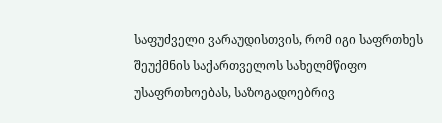საფუძველი ვარაუდისთვის, რომ იგი საფრთხეს შეუქმნის საქართველოს სახელმწიფო უსაფრთხოებას, საზოგადოებრივ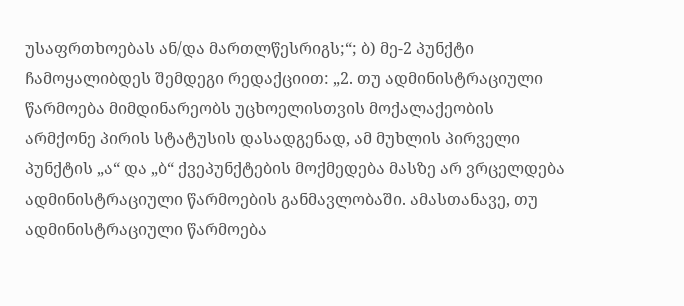უსაფრთხოებას ან/და მართლწესრიგს;“; ბ) მე-2 პუნქტი ჩამოყალიბდეს შემდეგი რედაქციით: „2. თუ ადმინისტრაციული წარმოება მიმდინარეობს უცხოელისთვის მოქალაქეობის არმქონე პირის სტატუსის დასადგენად, ამ მუხლის პირველი პუნქტის „ა“ და „ბ“ ქვეპუნქტების მოქმედება მასზე არ ვრცელდება ადმინისტრაციული წარმოების განმავლობაში. ამასთანავე, თუ ადმინისტრაციული წარმოება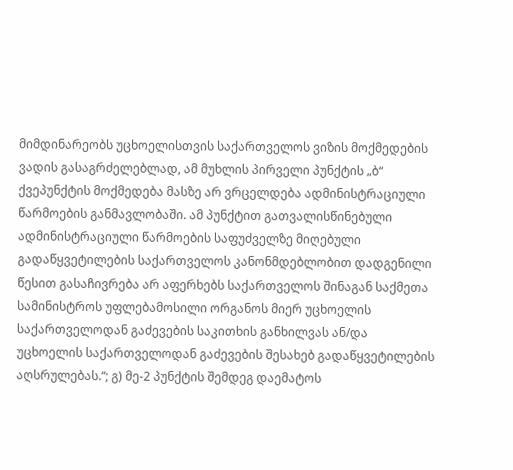მიმდინარეობს უცხოელისთვის საქართველოს ვიზის მოქმედების ვადის გასაგრძელებლად, ამ მუხლის პირველი პუნქტის „ბ“ ქვეპუნქტის მოქმედება მასზე არ ვრცელდება ადმინისტრაციული წარმოების განმავლობაში. ამ პუნქტით გათვალისწინებული ადმინისტრაციული წარმოების საფუძველზე მიღებული გადაწყვეტილების საქართველოს კანონმდებლობით დადგენილი წესით გასაჩივრება არ აფერხებს საქართველოს შინაგან საქმეთა სამინისტროს უფლებამოსილი ორგანოს მიერ უცხოელის საქართველოდან გაძევების საკითხის განხილვას ან/და უცხოელის საქართველოდან გაძევების შესახებ გადაწყვეტილების აღსრულებას.“; გ) მე-2 პუნქტის შემდეგ დაემატოს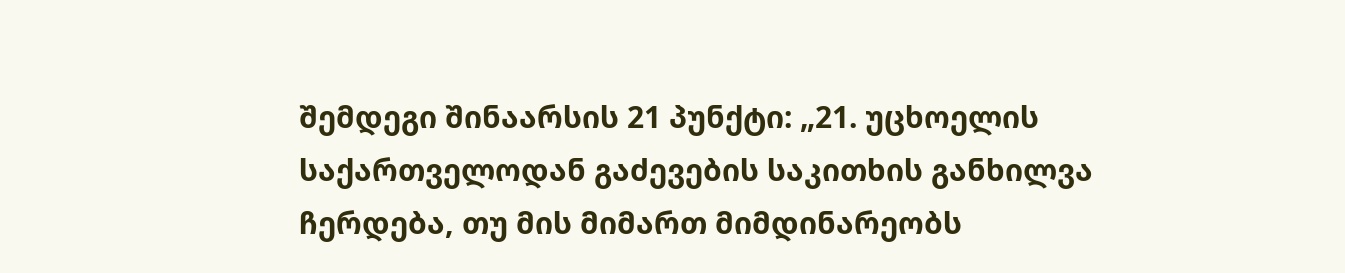შემდეგი შინაარსის 21 პუნქტი: „21. უცხოელის საქართველოდან გაძევების საკითხის განხილვა ჩერდება, თუ მის მიმართ მიმდინარეობს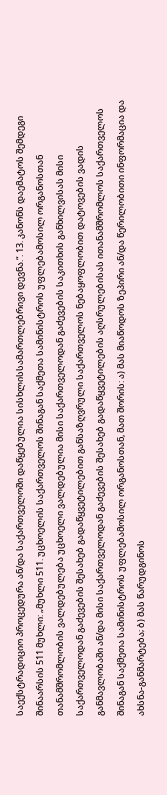საექსტრადიციო პროცედურა ან/და საქართველოში დაწყებულია სისხლისსამართლებრივი დევნა.“. 13. კანონს დაემატოს შემდეგი შინაარსის 511 მუხლი: „მუხლი 511. უცხოელის საქართველოს შინაგან საქმეთა სამინისტროს უფლებამოსილ ორგანოსთან თანამშრომლობის ვალდებულება უცხოელი ვალდებულია მისი საქართველოდან გაძევების საკითხის განხილვისას მისი საქართველოდან გაძევების შესახებ გადაწყვეტილებით განსაზღვრული საქართველოს ნებაყოფლობით დატოვების ვადის განმავლობაში ან/და მისი საქართველოდან გაძევების შესახებ გადაწყვეტილების აღსრულებისას ითანამშრომლოს საქართველოს შინაგან საქმეთა სამინისტროს უფლებამოსილ ორგანოსთან, მათ შორის: ა) მას მიაწოდოს ზეპირი ან/და წერილობითი ინფორმაცია და ახსნა-განმარტება; ბ) მას წარუდგინოს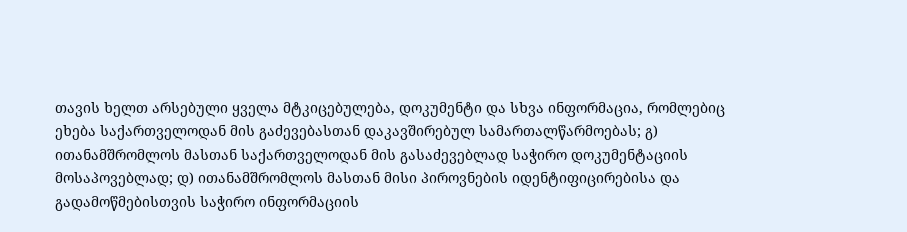თავის ხელთ არსებული ყველა მტკიცებულება, დოკუმენტი და სხვა ინფორმაცია, რომლებიც ეხება საქართველოდან მის გაძევებასთან დაკავშირებულ სამართალწარმოებას; გ) ითანამშრომლოს მასთან საქართველოდან მის გასაძევებლად საჭირო დოკუმენტაციის მოსაპოვებლად; დ) ითანამშრომლოს მასთან მისი პიროვნების იდენტიფიცირებისა და გადამოწმებისთვის საჭირო ინფორმაციის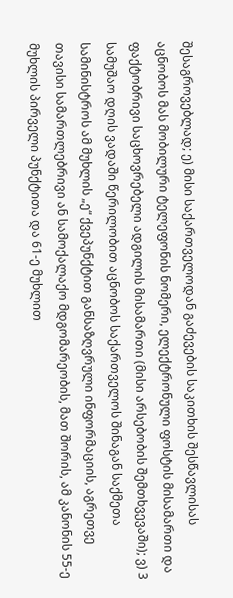შესაგროვებლად; ე) მისი საქართველოდან გაძევების საკითხის შესწავლისას აცნობოს მას მობილური ტელეფონის ნომერი, ელექტრონული ფოსტის მისამართი და ფაქტობრივი საცხოვრებელი ადგილის მისამართი (მისი არსებობის შემთხვევაში); ვ) 3 სამუშაო დღის ვადაში წერილობით აცნობოს საქართველოს შინაგან საქმეთა სამინისტროს ამ მუხლის „ე“ ქვეპუნქტით განსაზღვრული ინფორმაციის, აგრეთვე თავისი სამართლებრივი ან სამოქალაქო მდგომარეობის, მათ შორის, ამ კანონის 55-ე მუხლის პირველი პუნქტითა და 61-ე მუხლით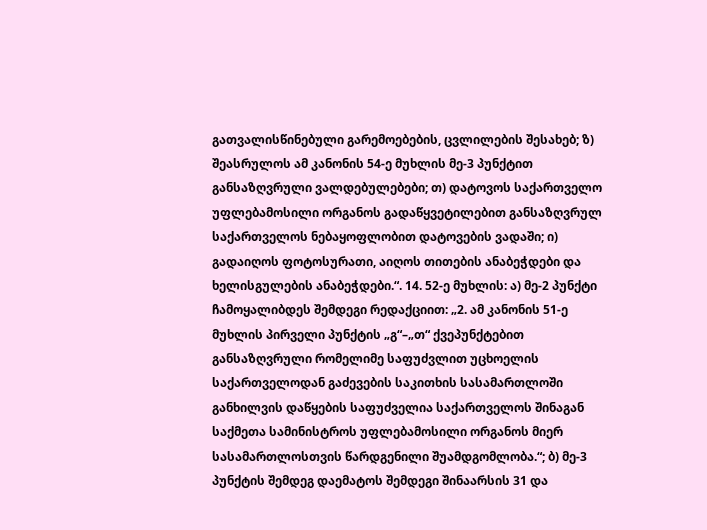გათვალისწინებული გარემოებების, ცვლილების შესახებ; ზ) შეასრულოს ამ კანონის 54-ე მუხლის მე-3 პუნქტით განსაზღვრული ვალდებულებები; თ) დატოვოს საქართველო უფლებამოსილი ორგანოს გადაწყვეტილებით განსაზღვრულ საქართველოს ნებაყოფლობით დატოვების ვადაში; ი) გადაიღოს ფოტოსურათი, აიღოს თითების ანაბეჭდები და ხელისგულების ანაბეჭდები.“. 14. 52-ე მუხლის: ა) მე-2 პუნქტი ჩამოყალიბდეს შემდეგი რედაქციით: „2. ამ კანონის 51-ე მუხლის პირველი პუნქტის „გ“–„თ“ ქვეპუნქტებით განსაზღვრული რომელიმე საფუძვლით უცხოელის საქართველოდან გაძევების საკითხის სასამართლოში განხილვის დაწყების საფუძველია საქართველოს შინაგან საქმეთა სამინისტროს უფლებამოსილი ორგანოს მიერ სასამართლოსთვის წარდგენილი შუამდგომლობა.“; ბ) მე-3 პუნქტის შემდეგ დაემატოს შემდეგი შინაარსის 31 და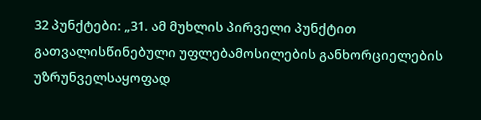32 პუნქტები: „31. ამ მუხლის პირველი პუნქტით გათვალისწინებული უფლებამოსილების განხორციელების უზრუნველსაყოფად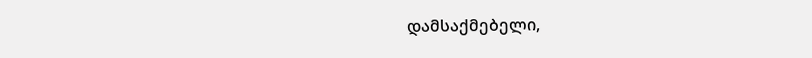დამსაქმებელი,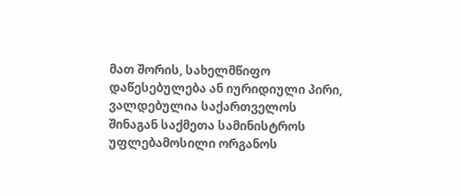მათ შორის, სახელმწიფო დაწესებულება ან იურიდიული პირი, ვალდებულია საქართველოს შინაგან საქმეთა სამინისტროს უფლებამოსილი ორგანოს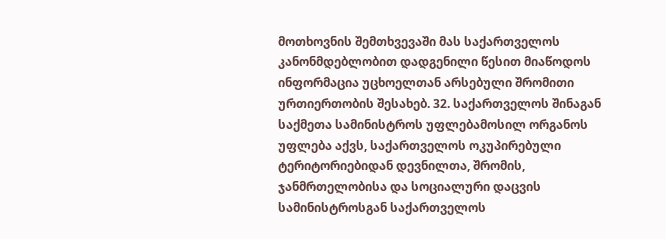მოთხოვნის შემთხვევაში მას საქართველოს კანონმდებლობით დადგენილი წესით მიაწოდოს ინფორმაცია უცხოელთან არსებული შრომითი ურთიერთობის შესახებ. 32. საქართველოს შინაგან საქმეთა სამინისტროს უფლებამოსილ ორგანოს უფლება აქვს, საქართველოს ოკუპირებული ტერიტორიებიდან დევნილთა, შრომის, ჯანმრთელობისა და სოციალური დაცვის სამინისტროსგან საქართველოს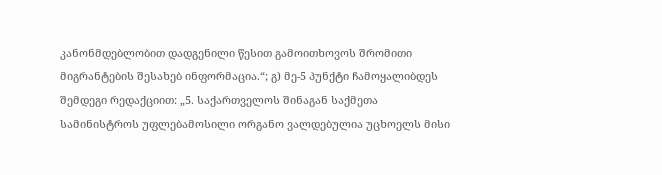კანონმდებლობით დადგენილი წესით გამოითხოვოს შრომითი მიგრანტების შესახებ ინფორმაცია.“; გ) მე-5 პუნქტი ჩამოყალიბდეს შემდეგი რედაქციით: „5. საქართველოს შინაგან საქმეთა სამინისტროს უფლებამოსილი ორგანო ვალდებულია უცხოელს მისი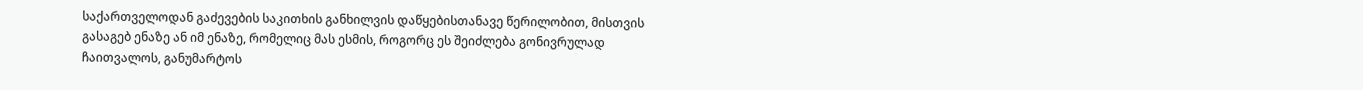საქართველოდან გაძევების საკითხის განხილვის დაწყებისთანავე წერილობით, მისთვის გასაგებ ენაზე ან იმ ენაზე, რომელიც მას ესმის, როგორც ეს შეიძლება გონივრულად ჩაითვალოს, განუმარტოს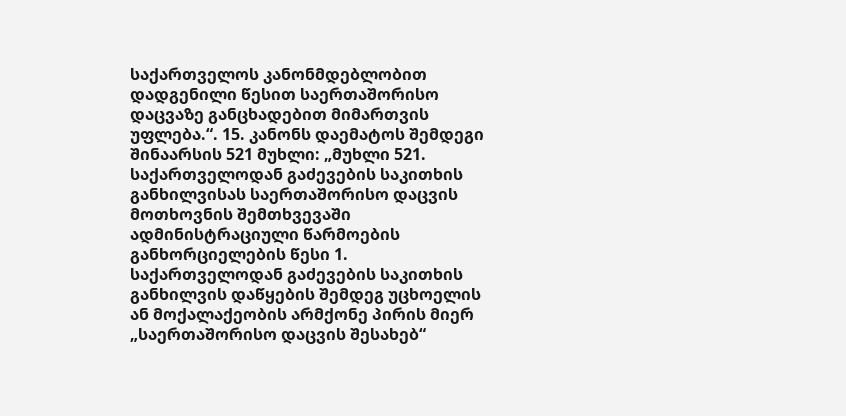საქართველოს კანონმდებლობით დადგენილი წესით საერთაშორისო დაცვაზე განცხადებით მიმართვის უფლება.“. 15. კანონს დაემატოს შემდეგი შინაარსის 521 მუხლი: „მუხლი 521. საქართველოდან გაძევების საკითხის განხილვისას საერთაშორისო დაცვის მოთხოვნის შემთხვევაში ადმინისტრაციული წარმოების განხორციელების წესი 1. საქართველოდან გაძევების საკითხის განხილვის დაწყების შემდეგ უცხოელის ან მოქალაქეობის არმქონე პირის მიერ „საერთაშორისო დაცვის შესახებ“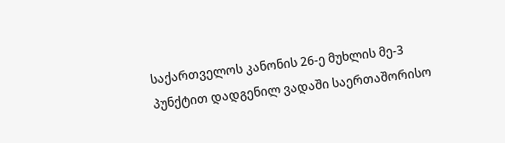საქართველოს კანონის 26-ე მუხლის მე-3 პუნქტით დადგენილ ვადაში საერთაშორისო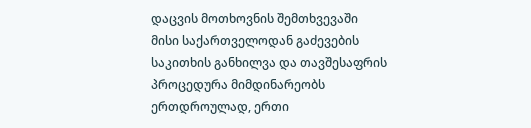დაცვის მოთხოვნის შემთხვევაში მისი საქართველოდან გაძევების საკითხის განხილვა და თავშესაფრის პროცედურა მიმდინარეობს ერთდროულად, ერთი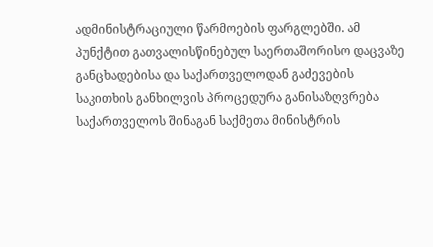ადმინისტრაციული წარმოების ფარგლებში. ამ პუნქტით გათვალისწინებულ საერთაშორისო დაცვაზე განცხადებისა და საქართველოდან გაძევების საკითხის განხილვის პროცედურა განისაზღვრება საქართველოს შინაგან საქმეთა მინისტრის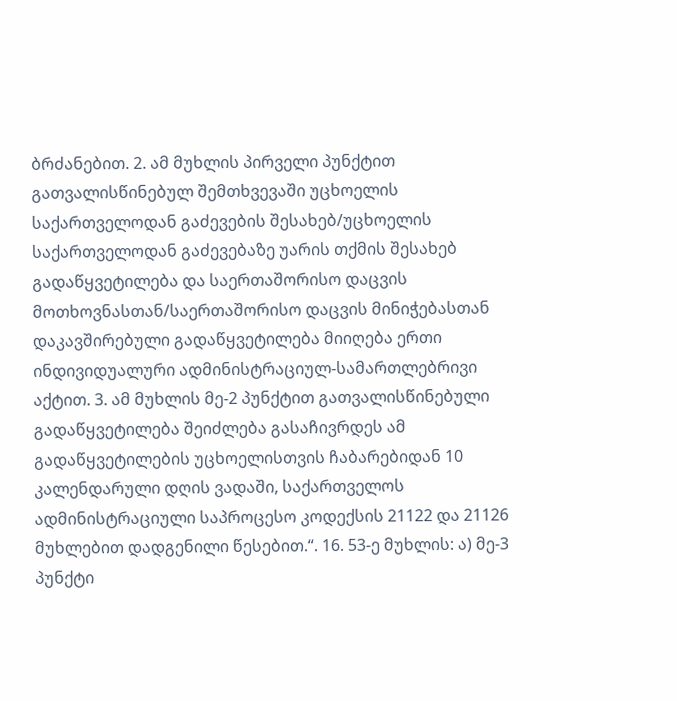ბრძანებით. 2. ამ მუხლის პირველი პუნქტით გათვალისწინებულ შემთხვევაში უცხოელის საქართველოდან გაძევების შესახებ/უცხოელის საქართველოდან გაძევებაზე უარის თქმის შესახებ გადაწყვეტილება და საერთაშორისო დაცვის მოთხოვნასთან/საერთაშორისო დაცვის მინიჭებასთან დაკავშირებული გადაწყვეტილება მიიღება ერთი ინდივიდუალური ადმინისტრაციულ-სამართლებრივი აქტით. 3. ამ მუხლის მე-2 პუნქტით გათვალისწინებული გადაწყვეტილება შეიძლება გასაჩივრდეს ამ გადაწყვეტილების უცხოელისთვის ჩაბარებიდან 10 კალენდარული დღის ვადაში, საქართველოს ადმინისტრაციული საპროცესო კოდექსის 21122 და 21126 მუხლებით დადგენილი წესებით.“. 16. 53-ე მუხლის: ა) მე-3 პუნქტი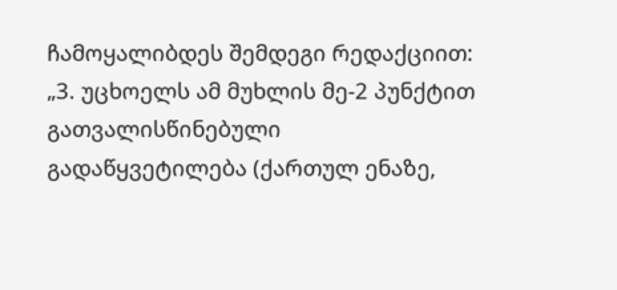ჩამოყალიბდეს შემდეგი რედაქციით: „3. უცხოელს ამ მუხლის მე-2 პუნქტით გათვალისწინებული გადაწყვეტილება (ქართულ ენაზე,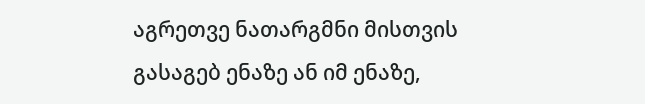აგრეთვე ნათარგმნი მისთვის გასაგებ ენაზე ან იმ ენაზე,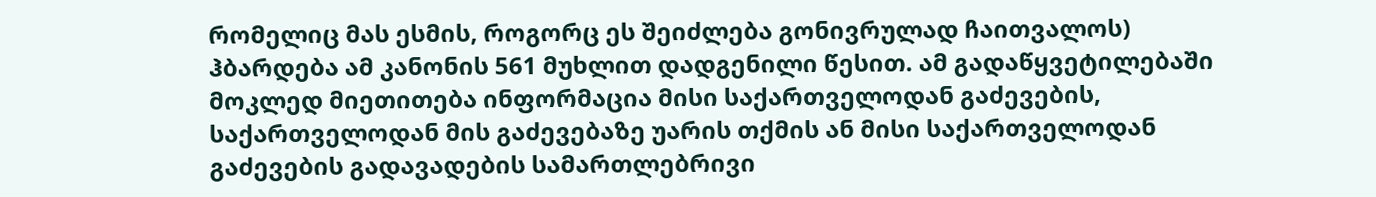რომელიც მას ესმის, როგორც ეს შეიძლება გონივრულად ჩაითვალოს) ჰბარდება ამ კანონის 561 მუხლით დადგენილი წესით. ამ გადაწყვეტილებაში მოკლედ მიეთითება ინფორმაცია მისი საქართველოდან გაძევების, საქართველოდან მის გაძევებაზე უარის თქმის ან მისი საქართველოდან გაძევების გადავადების სამართლებრივი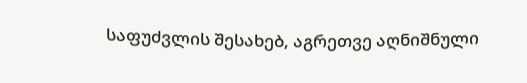საფუძვლის შესახებ, აგრეთვე აღნიშნული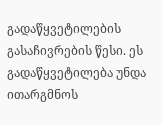გადაწყვეტილების გასაჩივრების წესი. ეს გადაწყვეტილება უნდა ითარგმნოს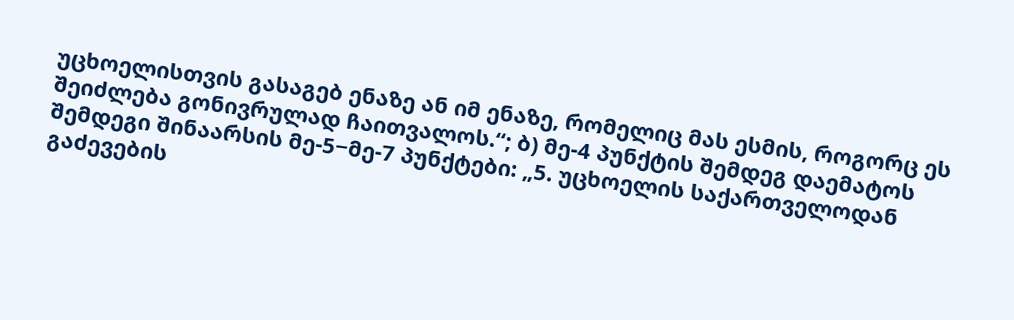უცხოელისთვის გასაგებ ენაზე ან იმ ენაზე, რომელიც მას ესმის, როგორც ეს შეიძლება გონივრულად ჩაითვალოს.“; ბ) მე-4 პუნქტის შემდეგ დაემატოს შემდეგი შინაარსის მე-5−მე-7 პუნქტები: „5. უცხოელის საქართველოდან გაძევების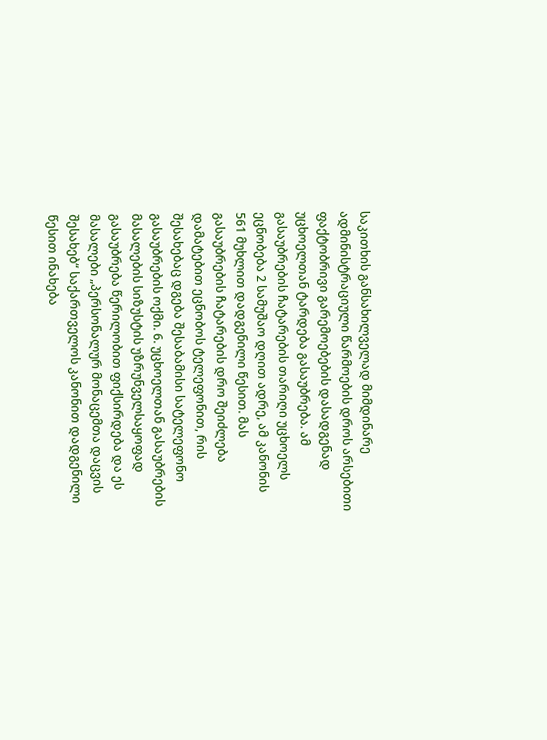საკითხის განსახილველად მიმდინარე ადმინისტრაციული წარმოების დროს არსებითი ფაქტობრივი გარემოებების დასადგენად უცხოელთან ტარდება გასაუბრება. ამ გასაუბრების ჩატარების თარიღი უცხოელს ეცნობება 2 სამუშაო დღით ადრე, ამ კანონის 561 მუხლით დადგენილი წესით. მას გასაუბრების ჩატარების დრო შეიძლება დამატებით ეცნობოს ტელეფონით, რის შესახებაც დგება შესაბამისი სატელეფონო გასაუბრების ოქმი. 6. უცხოელთან გასაუბრების მასალების სიზუსტის უზრუნველსაყოფად გასაუბრება წერილობით ფიქსირდება და ეს მასალები „პერსონალურ მონაცემთა დაცვის შესახებ“ საქართველოს კანონით დადგენილი წესით ინახება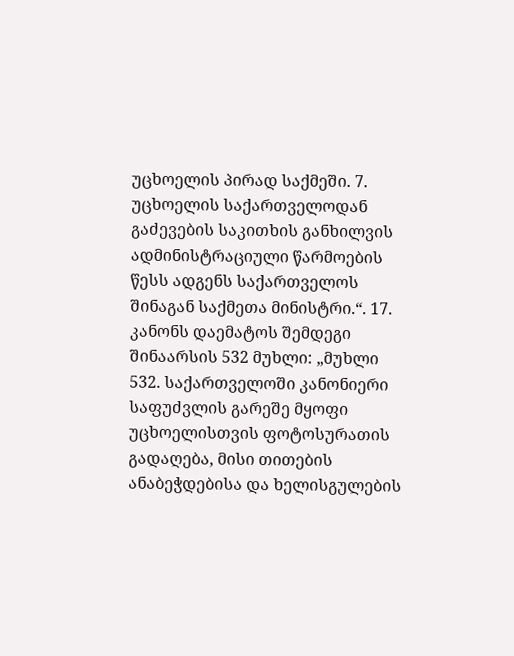უცხოელის პირად საქმეში. 7. უცხოელის საქართველოდან გაძევების საკითხის განხილვის ადმინისტრაციული წარმოების წესს ადგენს საქართველოს შინაგან საქმეთა მინისტრი.“. 17. კანონს დაემატოს შემდეგი შინაარსის 532 მუხლი: „მუხლი 532. საქართველოში კანონიერი საფუძვლის გარეშე მყოფი უცხოელისთვის ფოტოსურათის გადაღება, მისი თითების ანაბეჭდებისა და ხელისგულების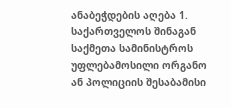ანაბეჭდების აღება 1. საქართველოს შინაგან საქმეთა სამინისტროს უფლებამოსილი ორგანო ან პოლიციის შესაბამისი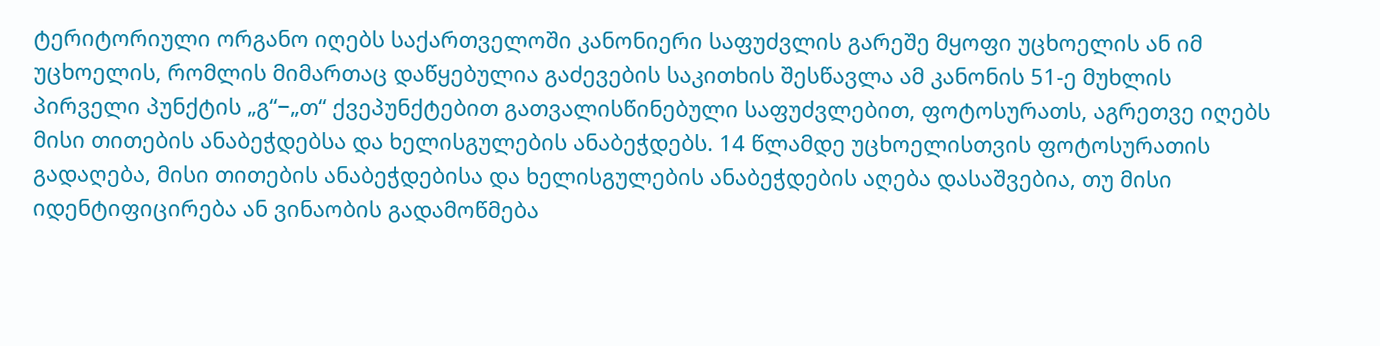ტერიტორიული ორგანო იღებს საქართველოში კანონიერი საფუძვლის გარეშე მყოფი უცხოელის ან იმ უცხოელის, რომლის მიმართაც დაწყებულია გაძევების საკითხის შესწავლა ამ კანონის 51-ე მუხლის პირველი პუნქტის „გ“−„თ“ ქვეპუნქტებით გათვალისწინებული საფუძვლებით, ფოტოსურათს, აგრეთვე იღებს მისი თითების ანაბეჭდებსა და ხელისგულების ანაბეჭდებს. 14 წლამდე უცხოელისთვის ფოტოსურათის გადაღება, მისი თითების ანაბეჭდებისა და ხელისგულების ანაბეჭდების აღება დასაშვებია, თუ მისი იდენტიფიცირება ან ვინაობის გადამოწმება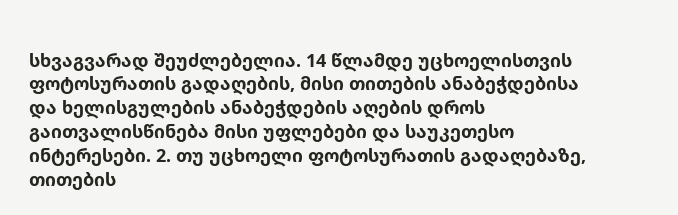სხვაგვარად შეუძლებელია. 14 წლამდე უცხოელისთვის ფოტოსურათის გადაღების, მისი თითების ანაბეჭდებისა და ხელისგულების ანაბეჭდების აღების დროს გაითვალისწინება მისი უფლებები და საუკეთესო ინტერესები. 2. თუ უცხოელი ფოტოსურათის გადაღებაზე, თითების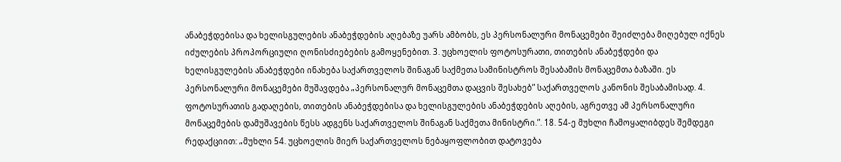ანაბეჭდებისა და ხელისგულების ანაბეჭდების აღებაზე უარს ამბობს, ეს პერსონალური მონაცემები შეიძლება მიღებულ იქნეს იძულების პროპორციული ღონისძიებების გამოყენებით. 3. უცხოელის ფოტოსურათი, თითების ანაბეჭდები და ხელისგულების ანაბეჭდები ინახება საქართველოს შინაგან საქმეთა სამინისტროს შესაბამის მონაცემთა ბაზაში. ეს პერსონალური მონაცემები მუშავდება „პერსონალურ მონაცემთა დაცვის შესახებ“ საქართველოს კანონის შესაბამისად. 4. ფოტოსურათის გადაღების, თითების ანაბეჭდებისა და ხელისგულების ანაბეჭდების აღების, აგრეთვე ამ პერსონალური მონაცემების დამუშავების წესს ადგენს საქართველოს შინაგან საქმეთა მინისტრი.“. 18. 54-ე მუხლი ჩამოყალიბდეს შემდეგი რედაქციით: „მუხლი 54. უცხოელის მიერ საქართველოს ნებაყოფლობით დატოვება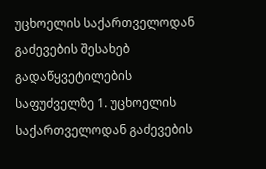უცხოელის საქართველოდან გაძევების შესახებ გადაწყვეტილების საფუძველზე 1. უცხოელის საქართველოდან გაძევების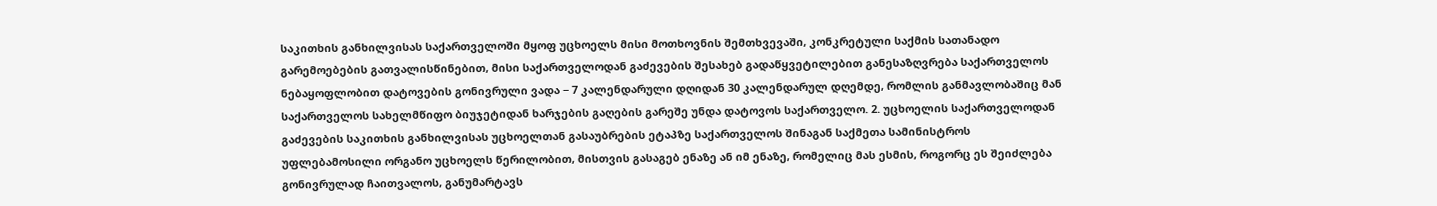საკითხის განხილვისას საქართველოში მყოფ უცხოელს მისი მოთხოვნის შემთხვევაში, კონკრეტული საქმის სათანადო გარემოებების გათვალისწინებით, მისი საქართველოდან გაძევების შესახებ გადაწყვეტილებით განესაზღვრება საქართველოს ნებაყოფლობით დატოვების გონივრული ვადა − 7 კალენდარული დღიდან 30 კალენდარულ დღემდე, რომლის განმავლობაშიც მან საქართველოს სახელმწიფო ბიუჯეტიდან ხარჯების გაღების გარეშე უნდა დატოვოს საქართველო. 2. უცხოელის საქართველოდან გაძევების საკითხის განხილვისას უცხოელთან გასაუბრების ეტაპზე საქართველოს შინაგან საქმეთა სამინისტროს უფლებამოსილი ორგანო უცხოელს წერილობით, მისთვის გასაგებ ენაზე ან იმ ენაზე, რომელიც მას ესმის, როგორც ეს შეიძლება გონივრულად ჩაითვალოს, განუმარტავს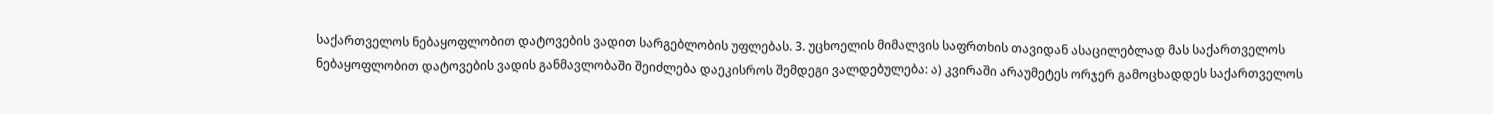საქართველოს ნებაყოფლობით დატოვების ვადით სარგებლობის უფლებას. 3. უცხოელის მიმალვის საფრთხის თავიდან ასაცილებლად მას საქართველოს ნებაყოფლობით დატოვების ვადის განმავლობაში შეიძლება დაეკისროს შემდეგი ვალდებულება: ა) კვირაში არაუმეტეს ორჯერ გამოცხადდეს საქართველოს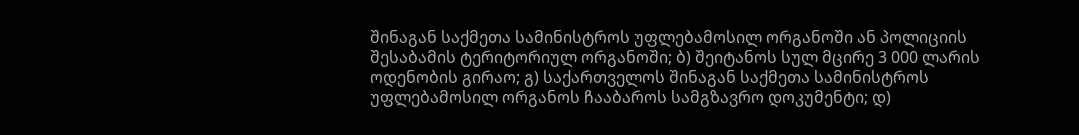შინაგან საქმეთა სამინისტროს უფლებამოსილ ორგანოში ან პოლიციის შესაბამის ტერიტორიულ ორგანოში; ბ) შეიტანოს სულ მცირე 3 000 ლარის ოდენობის გირაო; გ) საქართველოს შინაგან საქმეთა სამინისტროს უფლებამოსილ ორგანოს ჩააბაროს სამგზავრო დოკუმენტი; დ)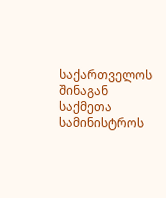საქართველოს შინაგან საქმეთა სამინისტროს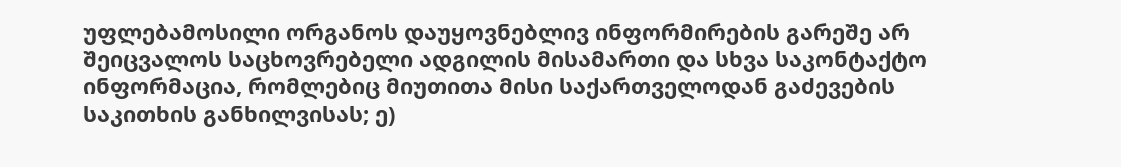უფლებამოსილი ორგანოს დაუყოვნებლივ ინფორმირების გარეშე არ შეიცვალოს საცხოვრებელი ადგილის მისამართი და სხვა საკონტაქტო ინფორმაცია, რომლებიც მიუთითა მისი საქართველოდან გაძევების საკითხის განხილვისას; ე)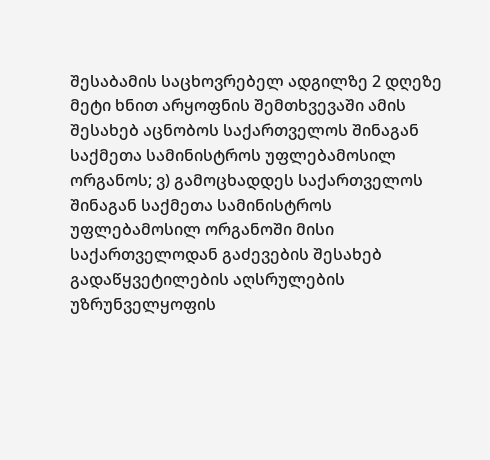შესაბამის საცხოვრებელ ადგილზე 2 დღეზე მეტი ხნით არყოფნის შემთხვევაში ამის შესახებ აცნობოს საქართველოს შინაგან საქმეთა სამინისტროს უფლებამოსილ ორგანოს; ვ) გამოცხადდეს საქართველოს შინაგან საქმეთა სამინისტროს უფლებამოსილ ორგანოში მისი საქართველოდან გაძევების შესახებ გადაწყვეტილების აღსრულების უზრუნველყოფის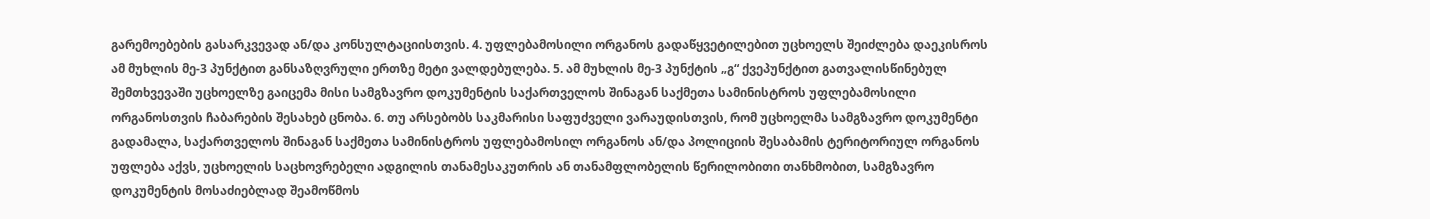გარემოებების გასარკვევად ან/და კონსულტაციისთვის. 4. უფლებამოსილი ორგანოს გადაწყვეტილებით უცხოელს შეიძლება დაეკისროს ამ მუხლის მე-3 პუნქტით განსაზღვრული ერთზე მეტი ვალდებულება. 5. ამ მუხლის მე-3 პუნქტის „გ“ ქვეპუნქტით გათვალისწინებულ შემთხვევაში უცხოელზე გაიცემა მისი სამგზავრო დოკუმენტის საქართველოს შინაგან საქმეთა სამინისტროს უფლებამოსილი ორგანოსთვის ჩაბარების შესახებ ცნობა. 6. თუ არსებობს საკმარისი საფუძველი ვარაუდისთვის, რომ უცხოელმა სამგზავრო დოკუმენტი გადამალა, საქართველოს შინაგან საქმეთა სამინისტროს უფლებამოსილ ორგანოს ან/და პოლიციის შესაბამის ტერიტორიულ ორგანოს უფლება აქვს, უცხოელის საცხოვრებელი ადგილის თანამესაკუთრის ან თანამფლობელის წერილობითი თანხმობით, სამგზავრო დოკუმენტის მოსაძიებლად შეამოწმოს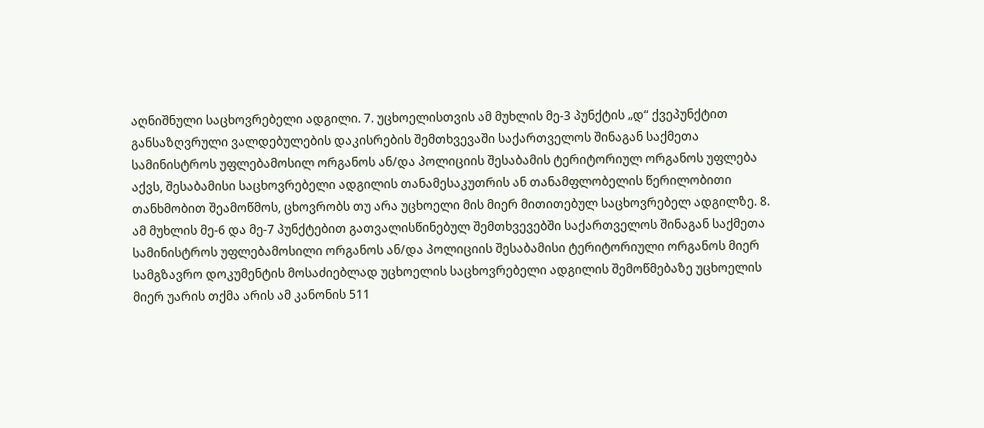აღნიშნული საცხოვრებელი ადგილი. 7. უცხოელისთვის ამ მუხლის მე-3 პუნქტის „დ“ ქვეპუნქტით განსაზღვრული ვალდებულების დაკისრების შემთხვევაში საქართველოს შინაგან საქმეთა სამინისტროს უფლებამოსილ ორგანოს ან/და პოლიციის შესაბამის ტერიტორიულ ორგანოს უფლება აქვს, შესაბამისი საცხოვრებელი ადგილის თანამესაკუთრის ან თანამფლობელის წერილობითი თანხმობით შეამოწმოს, ცხოვრობს თუ არა უცხოელი მის მიერ მითითებულ საცხოვრებელ ადგილზე. 8. ამ მუხლის მე-6 და მე-7 პუნქტებით გათვალისწინებულ შემთხვევებში საქართველოს შინაგან საქმეთა სამინისტროს უფლებამოსილი ორგანოს ან/და პოლიციის შესაბამისი ტერიტორიული ორგანოს მიერ სამგზავრო დოკუმენტის მოსაძიებლად უცხოელის საცხოვრებელი ადგილის შემოწმებაზე უცხოელის მიერ უარის თქმა არის ამ კანონის 511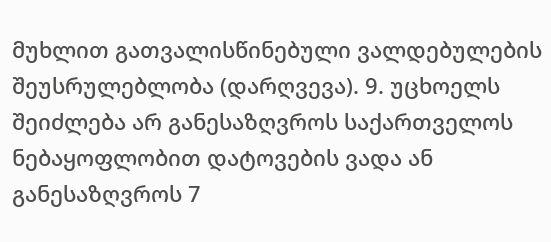მუხლით გათვალისწინებული ვალდებულების შეუსრულებლობა (დარღვევა). 9. უცხოელს შეიძლება არ განესაზღვროს საქართველოს ნებაყოფლობით დატოვების ვადა ან განესაზღვროს 7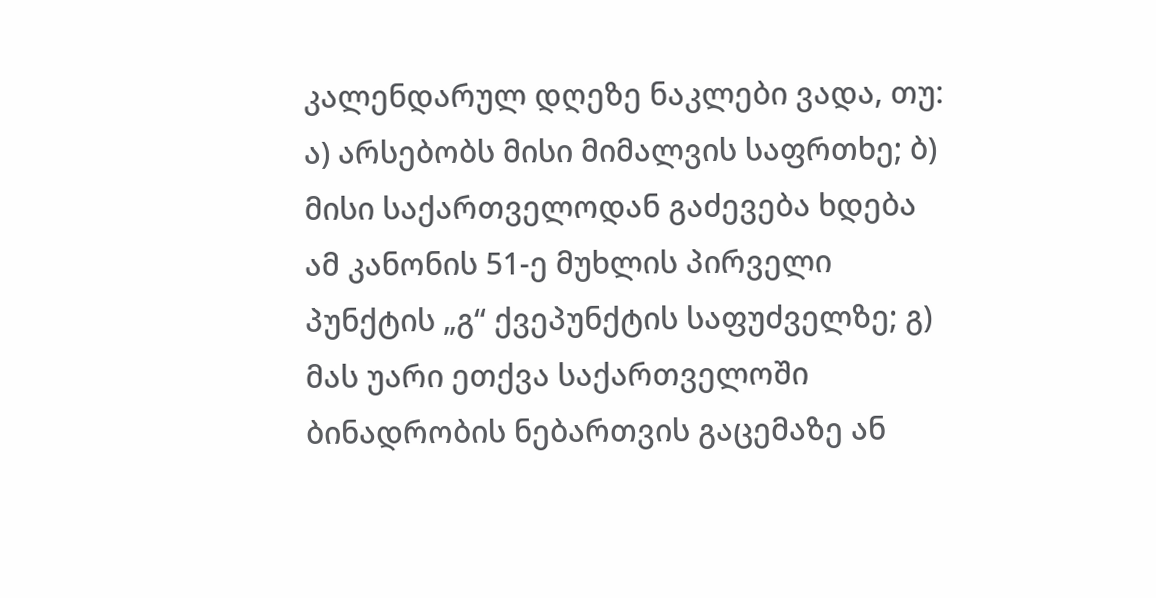კალენდარულ დღეზე ნაკლები ვადა, თუ: ა) არსებობს მისი მიმალვის საფრთხე; ბ) მისი საქართველოდან გაძევება ხდება ამ კანონის 51-ე მუხლის პირველი პუნქტის „გ“ ქვეპუნქტის საფუძველზე; გ) მას უარი ეთქვა საქართველოში ბინადრობის ნებართვის გაცემაზე ან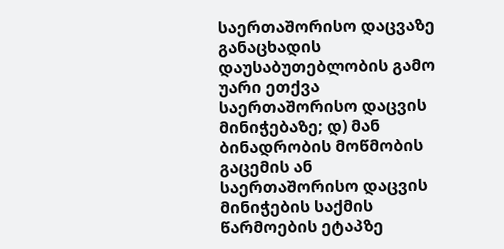საერთაშორისო დაცვაზე განაცხადის დაუსაბუთებლობის გამო უარი ეთქვა საერთაშორისო დაცვის მინიჭებაზე; დ) მან ბინადრობის მოწმობის გაცემის ან საერთაშორისო დაცვის მინიჭების საქმის წარმოების ეტაპზე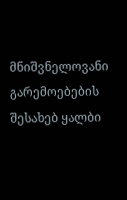მნიშვნელოვანი გარემოებების შესახებ ყალბი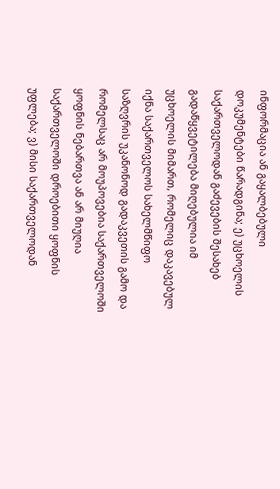ინფორმაცია ან გაყალბებული დოკუმენტები წარადგინა; ე) უცხოელის საქართველოდან გაძევების შესახებ გადაწყვეტილება მიღებულია იმ უცხოელის მიმართ, რომელიც დაკავებულ იქნა საქართველოს სახელმწიფო საზღვრის უკანონოდ გადაკვეთის გამო და რომელსაც არ მოუპოვებია საქართველოში ყოფნის ნებართვა ან არ მიუღია საქართველოში დროებითი ყოფნის უფლება; ვ) მისი საქართველოდან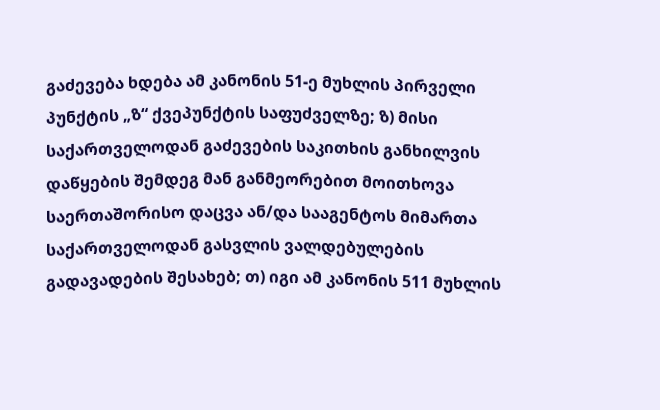გაძევება ხდება ამ კანონის 51-ე მუხლის პირველი პუნქტის „ზ“ ქვეპუნქტის საფუძველზე; ზ) მისი საქართველოდან გაძევების საკითხის განხილვის დაწყების შემდეგ მან განმეორებით მოითხოვა საერთაშორისო დაცვა ან/და სააგენტოს მიმართა საქართველოდან გასვლის ვალდებულების გადავადების შესახებ; თ) იგი ამ კანონის 511 მუხლის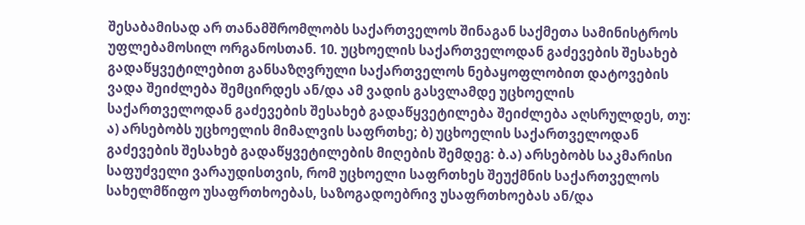შესაბამისად არ თანამშრომლობს საქართველოს შინაგან საქმეთა სამინისტროს უფლებამოსილ ორგანოსთან. 10. უცხოელის საქართველოდან გაძევების შესახებ გადაწყვეტილებით განსაზღვრული საქართველოს ნებაყოფლობით დატოვების ვადა შეიძლება შემცირდეს ან/და ამ ვადის გასვლამდე უცხოელის საქართველოდან გაძევების შესახებ გადაწყვეტილება შეიძლება აღსრულდეს, თუ: ა) არსებობს უცხოელის მიმალვის საფრთხე; ბ) უცხოელის საქართველოდან გაძევების შესახებ გადაწყვეტილების მიღების შემდეგ: ბ.ა) არსებობს საკმარისი საფუძველი ვარაუდისთვის, რომ უცხოელი საფრთხეს შეუქმნის საქართველოს სახელმწიფო უსაფრთხოებას, საზოგადოებრივ უსაფრთხოებას ან/და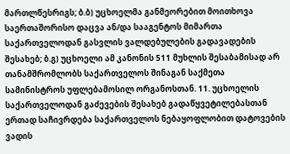მართლწესრიგს; ბ.ბ) უცხოელმა განმეორებით მოითხოვა საერთაშორისო დაცვა ან/და სააგენტოს მიმართა საქართველოდან გასვლის ვალდებულების გადავადების შესახებ; ბ.გ) უცხოელი ამ კანონის 511 მუხლის შესაბამისად არ თანამშრომლობს საქართველოს შინაგან საქმეთა სამინისტროს უფლებამოსილ ორგანოსთან. 11. უცხოელის საქართველოდან გაძევების შესახებ გადაწყვეტილებასთან ერთად საჩივრდება საქართველოს ნებაყოფლობით დატოვების ვადის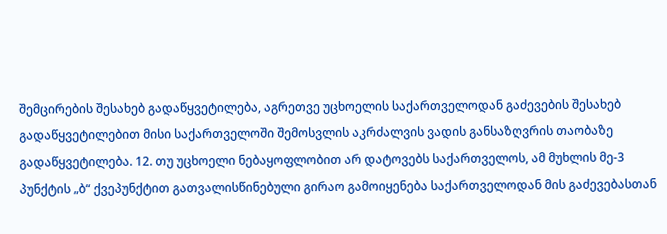შემცირების შესახებ გადაწყვეტილება, აგრეთვე უცხოელის საქართველოდან გაძევების შესახებ გადაწყვეტილებით მისი საქართველოში შემოსვლის აკრძალვის ვადის განსაზღვრის თაობაზე გადაწყვეტილება. 12. თუ უცხოელი ნებაყოფლობით არ დატოვებს საქართველოს, ამ მუხლის მე-3 პუნქტის „ბ“ ქვეპუნქტით გათვალისწინებული გირაო გამოიყენება საქართველოდან მის გაძევებასთან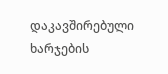დაკავშირებული ხარჯების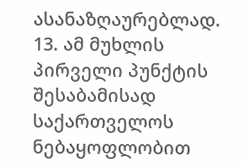ასანაზღაურებლად. 13. ამ მუხლის პირველი პუნქტის შესაბამისად საქართველოს ნებაყოფლობით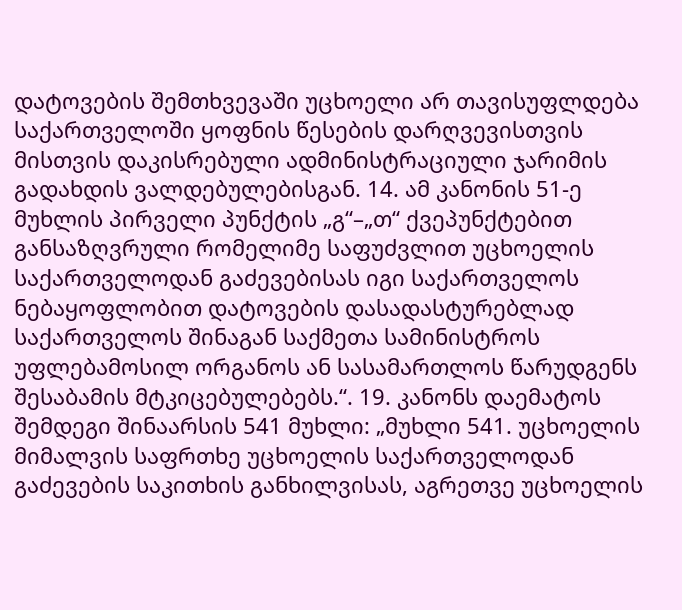დატოვების შემთხვევაში უცხოელი არ თავისუფლდება საქართველოში ყოფნის წესების დარღვევისთვის მისთვის დაკისრებული ადმინისტრაციული ჯარიმის გადახდის ვალდებულებისგან. 14. ამ კანონის 51-ე მუხლის პირველი პუნქტის „გ“–„თ“ ქვეპუნქტებით განსაზღვრული რომელიმე საფუძვლით უცხოელის საქართველოდან გაძევებისას იგი საქართველოს ნებაყოფლობით დატოვების დასადასტურებლად საქართველოს შინაგან საქმეთა სამინისტროს უფლებამოსილ ორგანოს ან სასამართლოს წარუდგენს შესაბამის მტკიცებულებებს.“. 19. კანონს დაემატოს შემდეგი შინაარსის 541 მუხლი: „მუხლი 541. უცხოელის მიმალვის საფრთხე უცხოელის საქართველოდან გაძევების საკითხის განხილვისას, აგრეთვე უცხოელის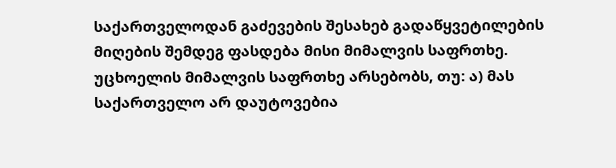საქართველოდან გაძევების შესახებ გადაწყვეტილების მიღების შემდეგ ფასდება მისი მიმალვის საფრთხე. უცხოელის მიმალვის საფრთხე არსებობს, თუ: ა) მას საქართველო არ დაუტოვებია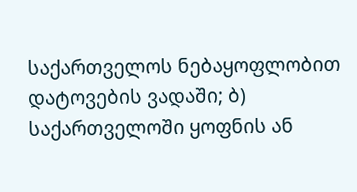საქართველოს ნებაყოფლობით დატოვების ვადაში; ბ) საქართველოში ყოფნის ან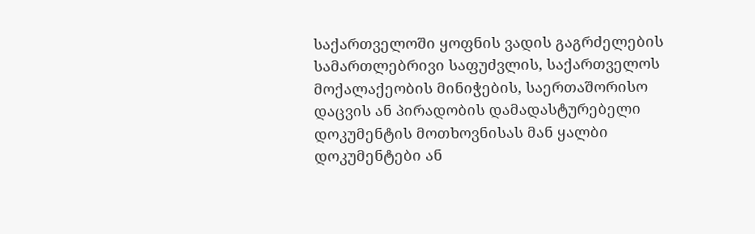საქართველოში ყოფნის ვადის გაგრძელების სამართლებრივი საფუძვლის, საქართველოს მოქალაქეობის მინიჭების, საერთაშორისო დაცვის ან პირადობის დამადასტურებელი დოკუმენტის მოთხოვნისას მან ყალბი დოკუმენტები ან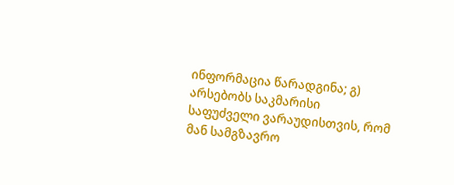ინფორმაცია წარადგინა; გ) არსებობს საკმარისი საფუძველი ვარაუდისთვის, რომ მან სამგზავრო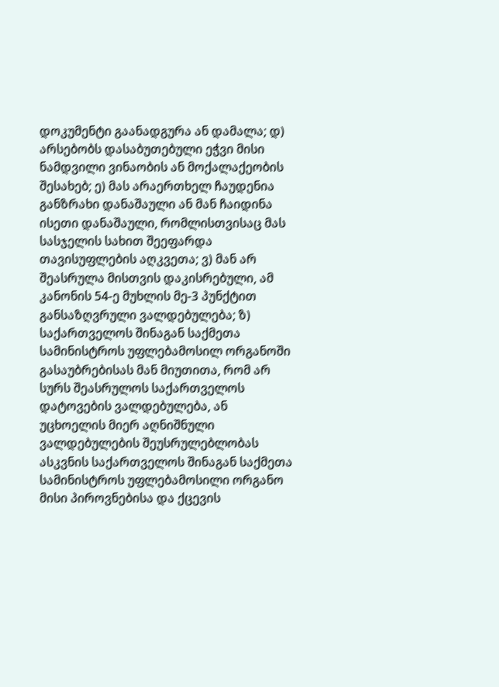დოკუმენტი გაანადგურა ან დამალა; დ) არსებობს დასაბუთებული ეჭვი მისი ნამდვილი ვინაობის ან მოქალაქეობის შესახებ; ე) მას არაერთხელ ჩაუდენია განზრახი დანაშაული ან მან ჩაიდინა ისეთი დანაშაული, რომლისთვისაც მას სასჯელის სახით შეეფარდა თავისუფლების აღკვეთა; ვ) მან არ შეასრულა მისთვის დაკისრებული, ამ კანონის 54-ე მუხლის მე-3 პუნქტით განსაზღვრული ვალდებულება; ზ) საქართველოს შინაგან საქმეთა სამინისტროს უფლებამოსილ ორგანოში გასაუბრებისას მან მიუთითა, რომ არ სურს შეასრულოს საქართველოს დატოვების ვალდებულება, ან უცხოელის მიერ აღნიშნული ვალდებულების შეუსრულებლობას ასკვნის საქართველოს შინაგან საქმეთა სამინისტროს უფლებამოსილი ორგანო მისი პიროვნებისა და ქცევის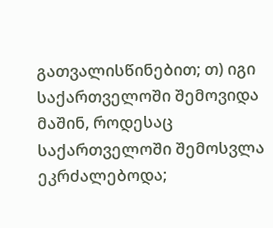გათვალისწინებით; თ) იგი საქართველოში შემოვიდა მაშინ, როდესაც საქართველოში შემოსვლა ეკრძალებოდა;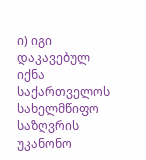ი) იგი დაკავებულ იქნა საქართველოს სახელმწიფო საზღვრის უკანონო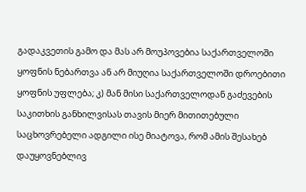გადაკვეთის გამო და მას არ მოუპოვებია საქართველოში ყოფნის ნებართვა ან არ მიუღია საქართველოში დროებითი ყოფნის უფლება; კ) მან მისი საქართველოდან გაძევების საკითხის განხილვისას თავის მიერ მითითებული საცხოვრებელი ადგილი ისე მიატოვა, რომ ამის შესახებ დაუყოვნებლივ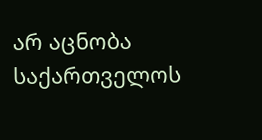არ აცნობა საქართველოს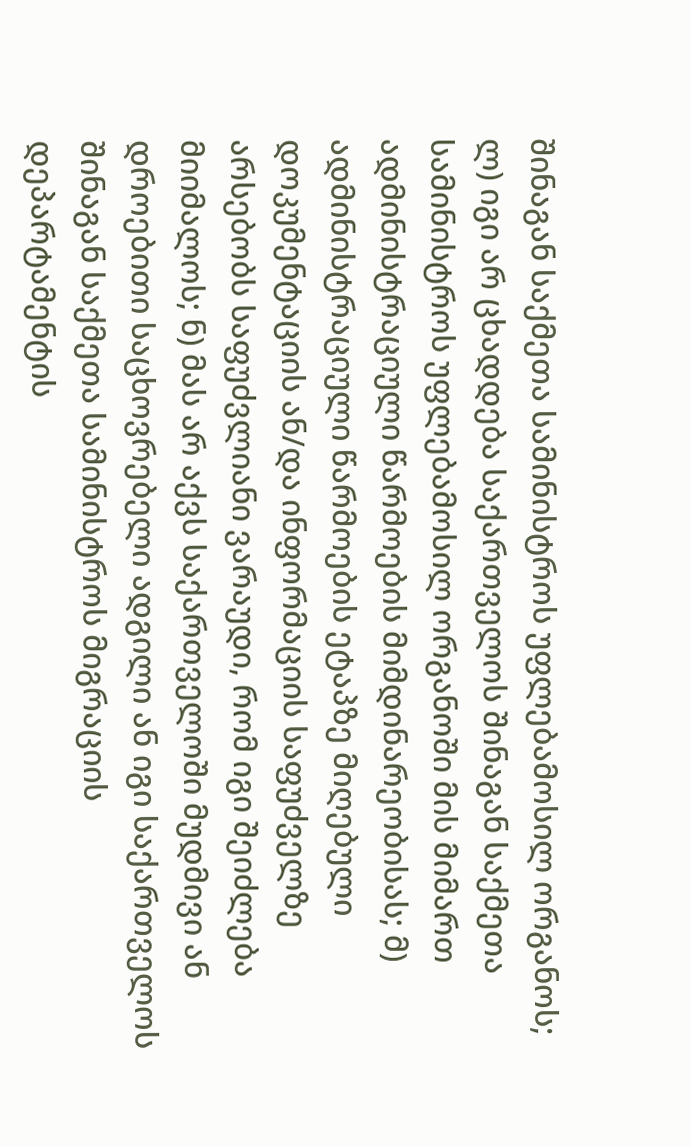შინაგან საქმეთა სამინისტროს უფლებამოსილ ორგანოს; ლ) იგი არ ცხადდება საქართველოს შინაგან საქმეთა სამინისტროს უფლებამოსილ ორგანოში მის მიმართ ადმინისტრაციული წარმოების მიმდინარეობისას; მ) ადმინისტრაციული წარმოების ეტაპზე მიღებული დოკუმენტაციის ან/და ინფორმაციის საფუძველზე არსებობს საფუძვლიანი ვარაუდი, რომ იგი შეიძლება მიიმალოს; ნ) მას არ აქვს საქართველოში მუდმივი ან დროებითი საცხოვრებელი ადგილი ან იგი საქართველოს შინაგან საქმეთა სამინისტროს მიგრაციის დეპარტამენტის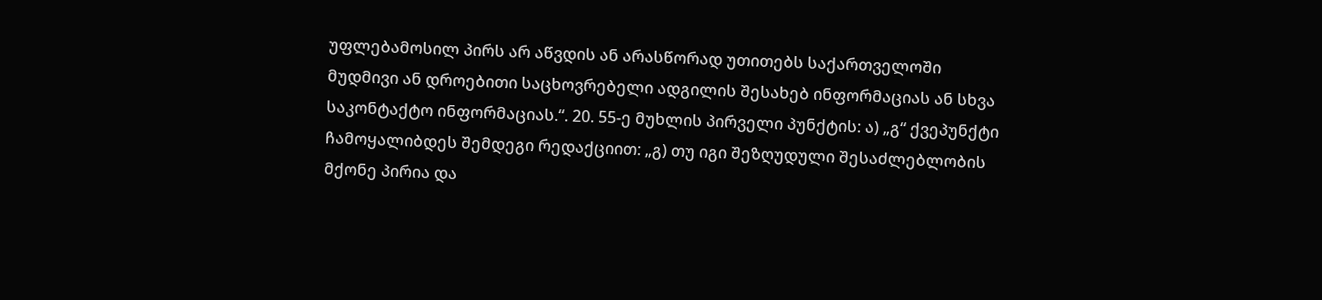უფლებამოსილ პირს არ აწვდის ან არასწორად უთითებს საქართველოში მუდმივი ან დროებითი საცხოვრებელი ადგილის შესახებ ინფორმაციას ან სხვა საკონტაქტო ინფორმაციას.“. 20. 55-ე მუხლის პირველი პუნქტის: ა) „გ“ ქვეპუნქტი ჩამოყალიბდეს შემდეგი რედაქციით: „გ) თუ იგი შეზღუდული შესაძლებლობის მქონე პირია და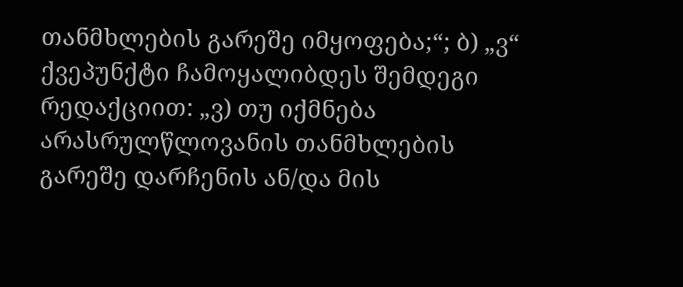თანმხლების გარეშე იმყოფება;“; ბ) „ვ“ ქვეპუნქტი ჩამოყალიბდეს შემდეგი რედაქციით: „ვ) თუ იქმნება არასრულწლოვანის თანმხლების გარეშე დარჩენის ან/და მის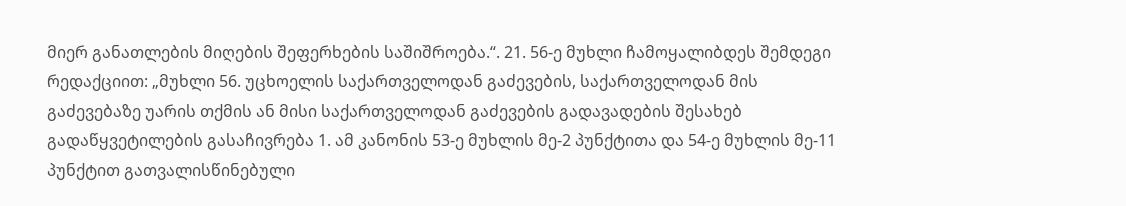მიერ განათლების მიღების შეფერხების საშიშროება.“. 21. 56-ე მუხლი ჩამოყალიბდეს შემდეგი რედაქციით: „მუხლი 56. უცხოელის საქართველოდან გაძევების, საქართველოდან მის გაძევებაზე უარის თქმის ან მისი საქართველოდან გაძევების გადავადების შესახებ გადაწყვეტილების გასაჩივრება 1. ამ კანონის 53-ე მუხლის მე-2 პუნქტითა და 54-ე მუხლის მე-11 პუნქტით გათვალისწინებული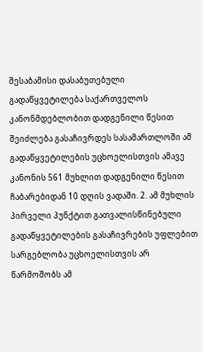შესაბამისი დასაბუთებული გადაწყვეტილება საქართველოს კანონმდებლობით დადგენილი წესით შეიძლება გასაჩივრდეს სასამართლოში ამ გადაწყვეტილების უცხოელისთვის ამავე კანონის 561 მუხლით დადგენილი წესით ჩაბარებიდან 10 დღის ვადაში. 2. ამ მუხლის პირველი პუნქტით გათვალისწინებული გადაწყვეტილების გასაჩივრების უფლებით სარგებლობა უცხოელისთვის არ წარმოშობს ამ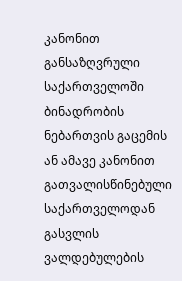კანონით განსაზღვრული საქართველოში ბინადრობის ნებართვის გაცემის ან ამავე კანონით გათვალისწინებული საქართველოდან გასვლის ვალდებულების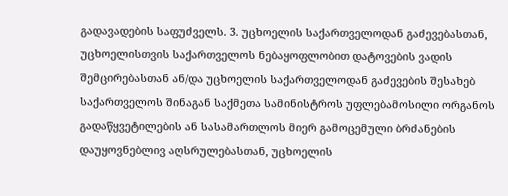გადავადების საფუძველს. 3. უცხოელის საქართველოდან გაძევებასთან, უცხოელისთვის საქართველოს ნებაყოფლობით დატოვების ვადის შემცირებასთან ან/და უცხოელის საქართველოდან გაძევების შესახებ საქართველოს შინაგან საქმეთა სამინისტროს უფლებამოსილი ორგანოს გადაწყვეტილების ან სასამართლოს მიერ გამოცემული ბრძანების დაუყოვნებლივ აღსრულებასთან, უცხოელის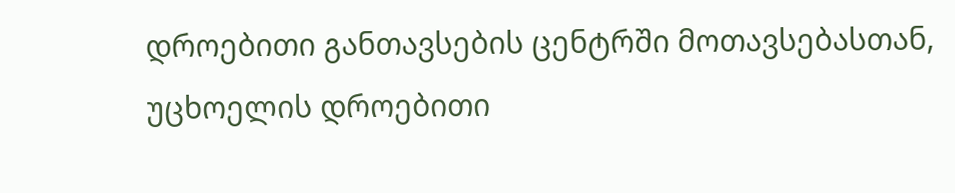დროებითი განთავსების ცენტრში მოთავსებასთან, უცხოელის დროებითი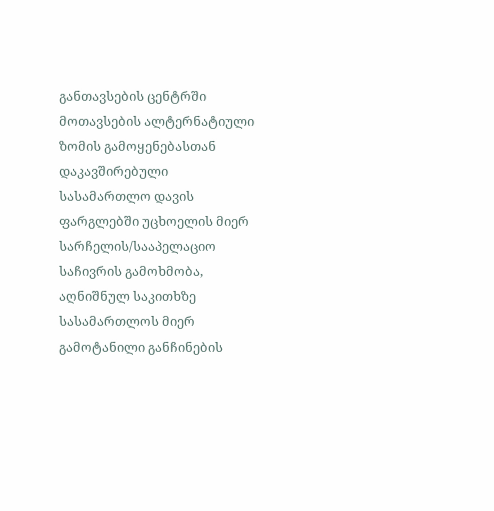განთავსების ცენტრში მოთავსების ალტერნატიული ზომის გამოყენებასთან დაკავშირებული სასამართლო დავის ფარგლებში უცხოელის მიერ სარჩელის/სააპელაციო საჩივრის გამოხმობა, აღნიშნულ საკითხზე სასამართლოს მიერ გამოტანილი განჩინების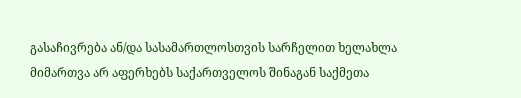გასაჩივრება ან/და სასამართლოსთვის სარჩელით ხელახლა მიმართვა არ აფერხებს საქართველოს შინაგან საქმეთა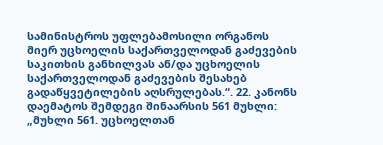სამინისტროს უფლებამოსილი ორგანოს მიერ უცხოელის საქართველოდან გაძევების საკითხის განხილვას ან/და უცხოელის საქართველოდან გაძევების შესახებ გადაწყვეტილების აღსრულებას.“. 22. კანონს დაემატოს შემდეგი შინაარსის 561 მუხლი: „მუხლი 561. უცხოელთან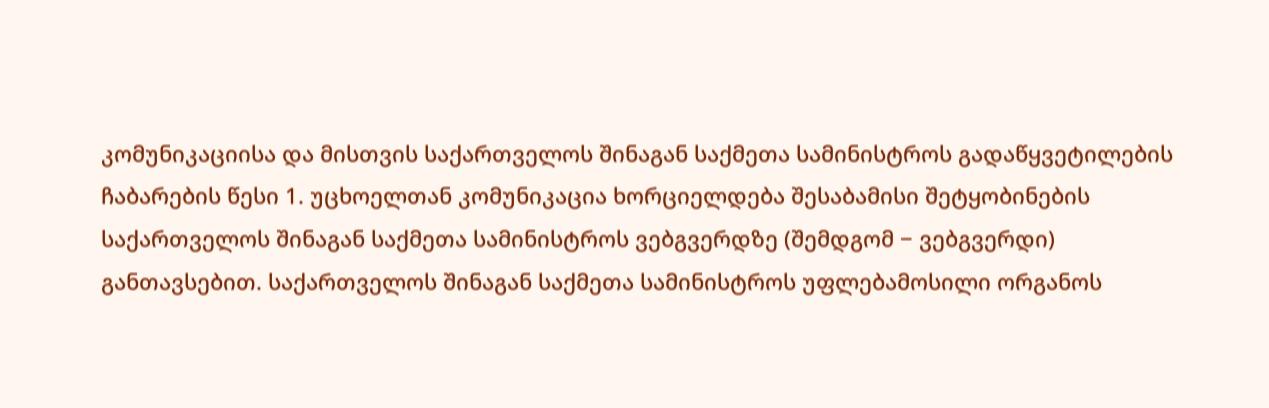კომუნიკაციისა და მისთვის საქართველოს შინაგან საქმეთა სამინისტროს გადაწყვეტილების ჩაბარების წესი 1. უცხოელთან კომუნიკაცია ხორციელდება შესაბამისი შეტყობინების საქართველოს შინაგან საქმეთა სამინისტროს ვებგვერდზე (შემდგომ − ვებგვერდი) განთავსებით. საქართველოს შინაგან საქმეთა სამინისტროს უფლებამოსილი ორგანოს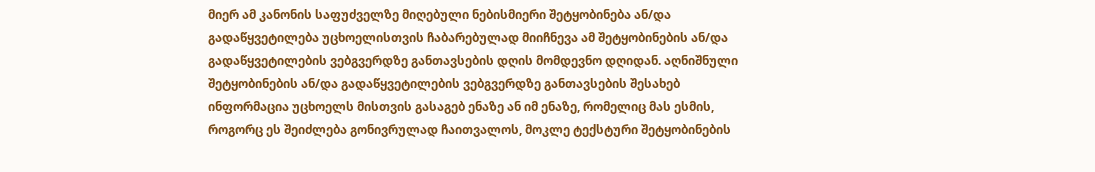მიერ ამ კანონის საფუძველზე მიღებული ნებისმიერი შეტყობინება ან/და გადაწყვეტილება უცხოელისთვის ჩაბარებულად მიიჩნევა ამ შეტყობინების ან/და გადაწყვეტილების ვებგვერდზე განთავსების დღის მომდევნო დღიდან. აღნიშნული შეტყობინების ან/და გადაწყვეტილების ვებგვერდზე განთავსების შესახებ ინფორმაცია უცხოელს მისთვის გასაგებ ენაზე ან იმ ენაზე, რომელიც მას ესმის, როგორც ეს შეიძლება გონივრულად ჩაითვალოს, მოკლე ტექსტური შეტყობინების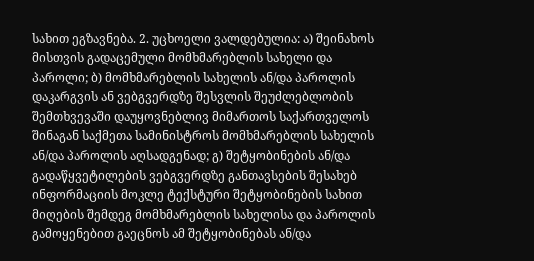სახით ეგზავნება. 2. უცხოელი ვალდებულია: ა) შეინახოს მისთვის გადაცემული მომხმარებლის სახელი და პაროლი; ბ) მომხმარებლის სახელის ან/და პაროლის დაკარგვის ან ვებგვერდზე შესვლის შეუძლებლობის შემთხვევაში დაუყოვნებლივ მიმართოს საქართველოს შინაგან საქმეთა სამინისტროს მომხმარებლის სახელის ან/და პაროლის აღსადგენად; გ) შეტყობინების ან/და გადაწყვეტილების ვებგვერდზე განთავსების შესახებ ინფორმაციის მოკლე ტექსტური შეტყობინების სახით მიღების შემდეგ მომხმარებლის სახელისა და პაროლის გამოყენებით გაეცნოს ამ შეტყობინებას ან/და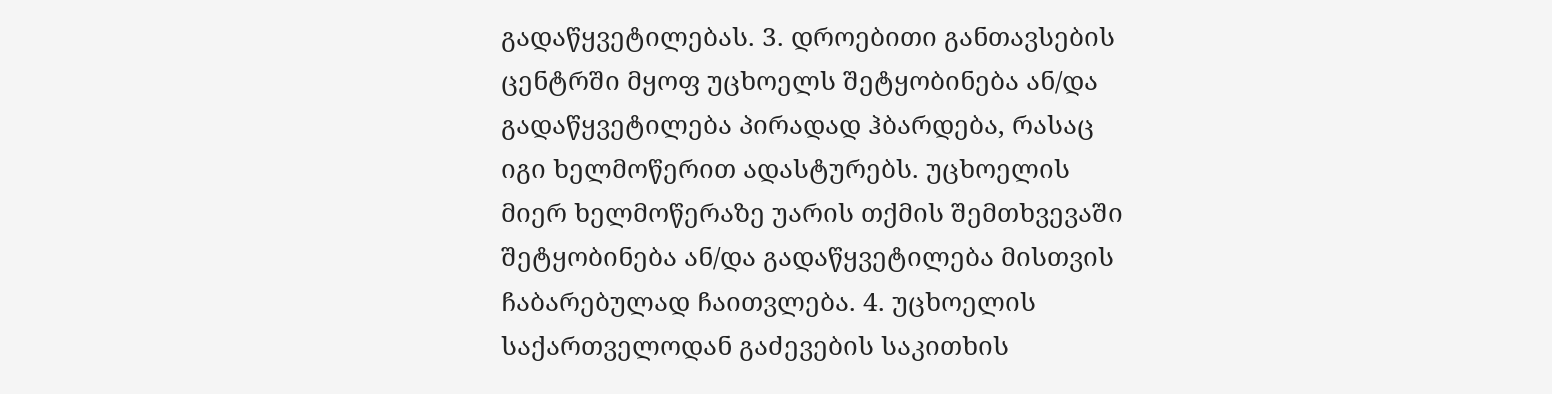გადაწყვეტილებას. 3. დროებითი განთავსების ცენტრში მყოფ უცხოელს შეტყობინება ან/და გადაწყვეტილება პირადად ჰბარდება, რასაც იგი ხელმოწერით ადასტურებს. უცხოელის მიერ ხელმოწერაზე უარის თქმის შემთხვევაში შეტყობინება ან/და გადაწყვეტილება მისთვის ჩაბარებულად ჩაითვლება. 4. უცხოელის საქართველოდან გაძევების საკითხის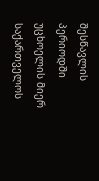შესწავლის პერიოდში უცხოელის მიერ საქართველოს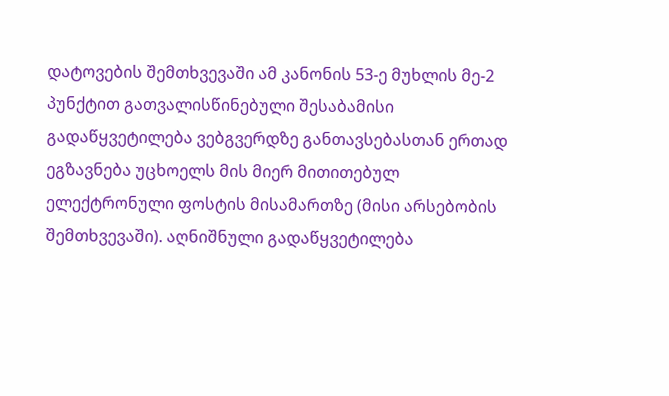დატოვების შემთხვევაში ამ კანონის 53-ე მუხლის მე-2 პუნქტით გათვალისწინებული შესაბამისი გადაწყვეტილება ვებგვერდზე განთავსებასთან ერთად ეგზავნება უცხოელს მის მიერ მითითებულ ელექტრონული ფოსტის მისამართზე (მისი არსებობის შემთხვევაში). აღნიშნული გადაწყვეტილება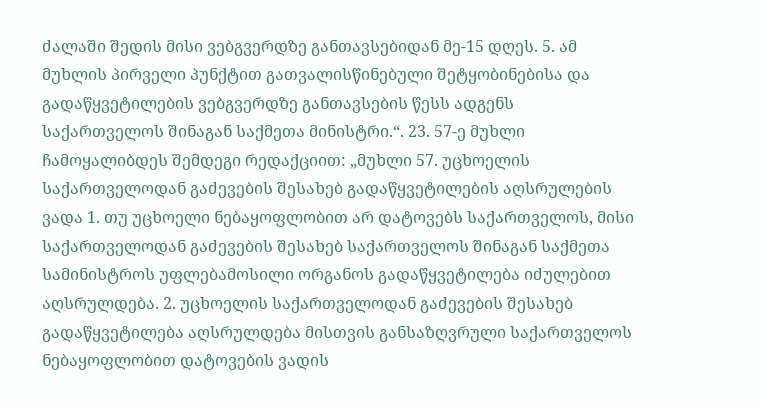ძალაში შედის მისი ვებგვერდზე განთავსებიდან მე-15 დღეს. 5. ამ მუხლის პირველი პუნქტით გათვალისწინებული შეტყობინებისა და გადაწყვეტილების ვებგვერდზე განთავსების წესს ადგენს საქართველოს შინაგან საქმეთა მინისტრი.“. 23. 57-ე მუხლი ჩამოყალიბდეს შემდეგი რედაქციით: „მუხლი 57. უცხოელის საქართველოდან გაძევების შესახებ გადაწყვეტილების აღსრულების ვადა 1. თუ უცხოელი ნებაყოფლობით არ დატოვებს საქართველოს, მისი საქართველოდან გაძევების შესახებ საქართველოს შინაგან საქმეთა სამინისტროს უფლებამოსილი ორგანოს გადაწყვეტილება იძულებით აღსრულდება. 2. უცხოელის საქართველოდან გაძევების შესახებ გადაწყვეტილება აღსრულდება მისთვის განსაზღვრული საქართველოს ნებაყოფლობით დატოვების ვადის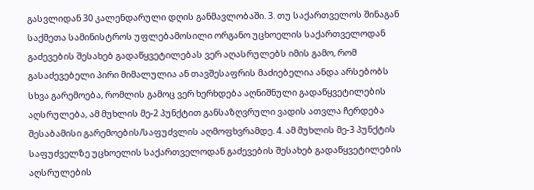გასვლიდან 30 კალენდარული დღის განმავლობაში. 3. თუ საქართველოს შინაგან საქმეთა სამინისტროს უფლებამოსილი ორგანო უცხოელის საქართველოდან გაძევების შესახებ გადაწყვეტილებას ვერ აღასრულებს იმის გამო, რომ გასაძევებელი პირი მიმალულია ან თავშესაფრის მაძიებელია ანდა არსებობს სხვა გარემოება, რომლის გამოც ვერ ხერხდება აღნიშნული გადაწყვეტილების აღსრულება, ამ მუხლის მე-2 პუნქტით განსაზღვრული ვადის ათვლა ჩერდება შესაბამისი გარემოების/საფუძვლის აღმოფხვრამდე. 4. ამ მუხლის მე-3 პუნქტის საფუძველზე უცხოელის საქართველოდან გაძევების შესახებ გადაწყვეტილების აღსრულების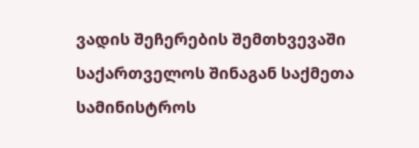ვადის შეჩერების შემთხვევაში საქართველოს შინაგან საქმეთა სამინისტროს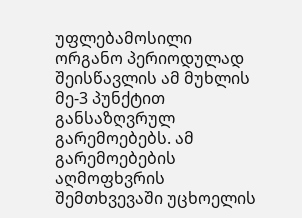უფლებამოსილი ორგანო პერიოდულად შეისწავლის ამ მუხლის მე-3 პუნქტით განსაზღვრულ გარემოებებს. ამ გარემოებების აღმოფხვრის შემთხვევაში უცხოელის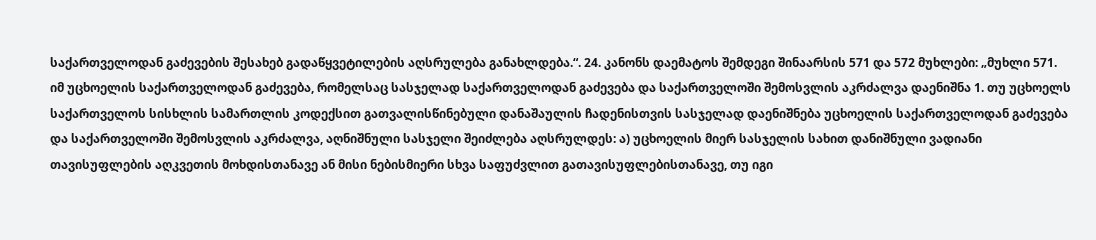საქართველოდან გაძევების შესახებ გადაწყვეტილების აღსრულება განახლდება.“. 24. კანონს დაემატოს შემდეგი შინაარსის 571 და 572 მუხლები: „მუხლი 571. იმ უცხოელის საქართველოდან გაძევება, რომელსაც სასჯელად საქართველოდან გაძევება და საქართველოში შემოსვლის აკრძალვა დაენიშნა 1. თუ უცხოელს საქართველოს სისხლის სამართლის კოდექსით გათვალისწინებული დანაშაულის ჩადენისთვის სასჯელად დაენიშნება უცხოელის საქართველოდან გაძევება და საქართველოში შემოსვლის აკრძალვა, აღნიშნული სასჯელი შეიძლება აღსრულდეს: ა) უცხოელის მიერ სასჯელის სახით დანიშნული ვადიანი თავისუფლების აღკვეთის მოხდისთანავე ან მისი ნებისმიერი სხვა საფუძვლით გათავისუფლებისთანავე, თუ იგი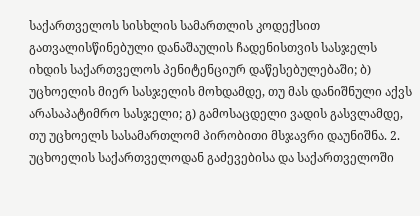საქართველოს სისხლის სამართლის კოდექსით გათვალისწინებული დანაშაულის ჩადენისთვის სასჯელს იხდის საქართველოს პენიტენციურ დაწესებულებაში; ბ) უცხოელის მიერ სასჯელის მოხდამდე, თუ მას დანიშნული აქვს არასაპატიმრო სასჯელი; გ) გამოსაცდელი ვადის გასვლამდე, თუ უცხოელს სასამართლომ პირობითი მსჯავრი დაუნიშნა. 2. უცხოელის საქართველოდან გაძევებისა და საქართველოში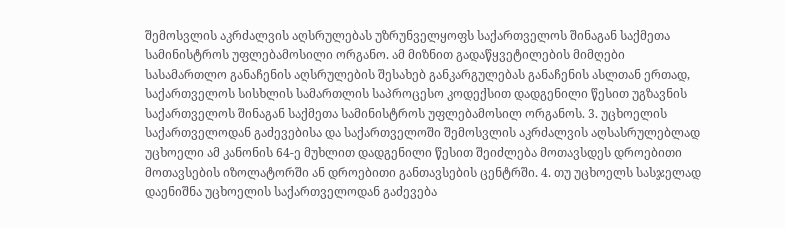შემოსვლის აკრძალვის აღსრულებას უზრუნველყოფს საქართველოს შინაგან საქმეთა სამინისტროს უფლებამოსილი ორგანო. ამ მიზნით გადაწყვეტილების მიმღები სასამართლო განაჩენის აღსრულების შესახებ განკარგულებას განაჩენის ასლთან ერთად, საქართველოს სისხლის სამართლის საპროცესო კოდექსით დადგენილი წესით უგზავნის საქართველოს შინაგან საქმეთა სამინისტროს უფლებამოსილ ორგანოს. 3. უცხოელის საქართველოდან გაძევებისა და საქართველოში შემოსვლის აკრძალვის აღსასრულებლად უცხოელი ამ კანონის 64-ე მუხლით დადგენილი წესით შეიძლება მოთავსდეს დროებითი მოთავსების იზოლატორში ან დროებითი განთავსების ცენტრში. 4. თუ უცხოელს სასჯელად დაენიშნა უცხოელის საქართველოდან გაძევება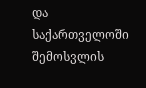და საქართველოში შემოსვლის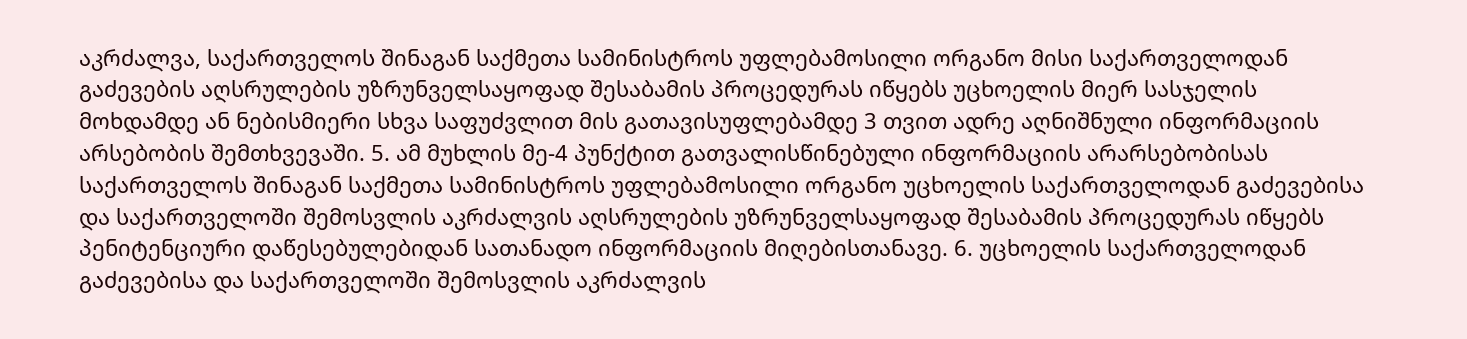აკრძალვა, საქართველოს შინაგან საქმეთა სამინისტროს უფლებამოსილი ორგანო მისი საქართველოდან გაძევების აღსრულების უზრუნველსაყოფად შესაბამის პროცედურას იწყებს უცხოელის მიერ სასჯელის მოხდამდე ან ნებისმიერი სხვა საფუძვლით მის გათავისუფლებამდე 3 თვით ადრე აღნიშნული ინფორმაციის არსებობის შემთხვევაში. 5. ამ მუხლის მე-4 პუნქტით გათვალისწინებული ინფორმაციის არარსებობისას საქართველოს შინაგან საქმეთა სამინისტროს უფლებამოსილი ორგანო უცხოელის საქართველოდან გაძევებისა და საქართველოში შემოსვლის აკრძალვის აღსრულების უზრუნველსაყოფად შესაბამის პროცედურას იწყებს პენიტენციური დაწესებულებიდან სათანადო ინფორმაციის მიღებისთანავე. 6. უცხოელის საქართველოდან გაძევებისა და საქართველოში შემოსვლის აკრძალვის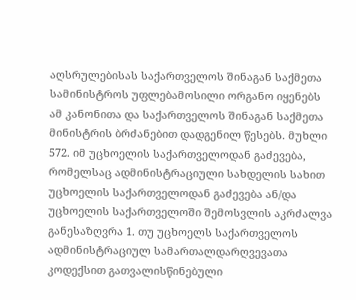აღსრულებისას საქართველოს შინაგან საქმეთა სამინისტროს უფლებამოსილი ორგანო იყენებს ამ კანონითა და საქართველოს შინაგან საქმეთა მინისტრის ბრძანებით დადგენილ წესებს. მუხლი 572. იმ უცხოელის საქართველოდან გაძევება, რომელსაც ადმინისტრაციული სახდელის სახით უცხოელის საქართველოდან გაძევება ან/და უცხოელის საქართველოში შემოსვლის აკრძალვა განესაზღვრა 1. თუ უცხოელს საქართველოს ადმინისტრაციულ სამართალდარღვევათა კოდექსით გათვალისწინებული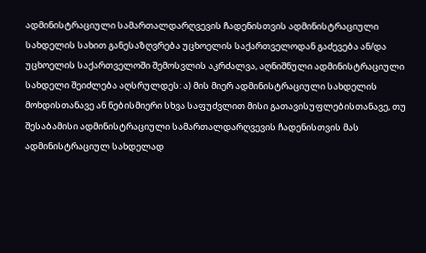ადმინისტრაციული სამართალდარღვევის ჩადენისთვის ადმინისტრაციული სახდელის სახით განესაზღვრება უცხოელის საქართველოდან გაძევება ან/და უცხოელის საქართველოში შემოსვლის აკრძალვა, აღნიშნული ადმინისტრაციული სახდელი შეიძლება აღსრულდეს: ა) მის მიერ ადმინისტრაციული სახდელის მოხდისთანავე ან ნებისმიერი სხვა საფუძვლით მისი გათავისუფლებისთანავე, თუ შესაბამისი ადმინისტრაციული სამართალდარღვევის ჩადენისთვის მას ადმინისტრაციულ სახდელად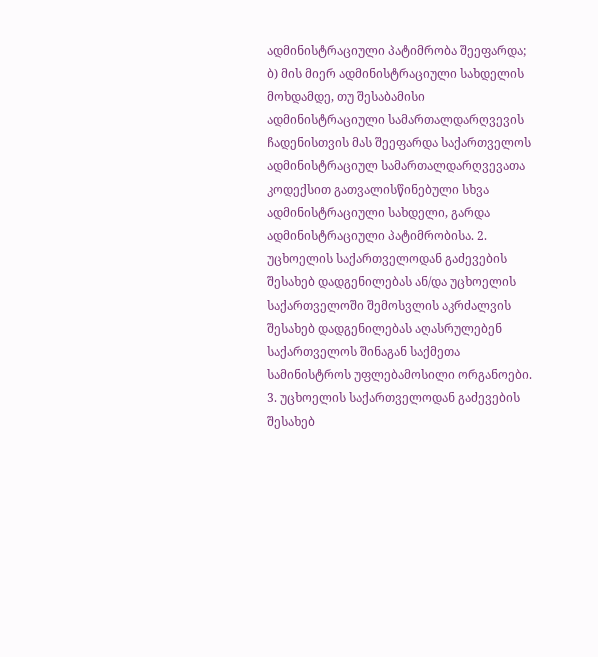ადმინისტრაციული პატიმრობა შეეფარდა; ბ) მის მიერ ადმინისტრაციული სახდელის მოხდამდე, თუ შესაბამისი ადმინისტრაციული სამართალდარღვევის ჩადენისთვის მას შეეფარდა საქართველოს ადმინისტრაციულ სამართალდარღვევათა კოდექსით გათვალისწინებული სხვა ადმინისტრაციული სახდელი, გარდა ადმინისტრაციული პატიმრობისა. 2. უცხოელის საქართველოდან გაძევების შესახებ დადგენილებას ან/და უცხოელის საქართველოში შემოსვლის აკრძალვის შესახებ დადგენილებას აღასრულებენ საქართველოს შინაგან საქმეთა სამინისტროს უფლებამოსილი ორგანოები. 3. უცხოელის საქართველოდან გაძევების შესახებ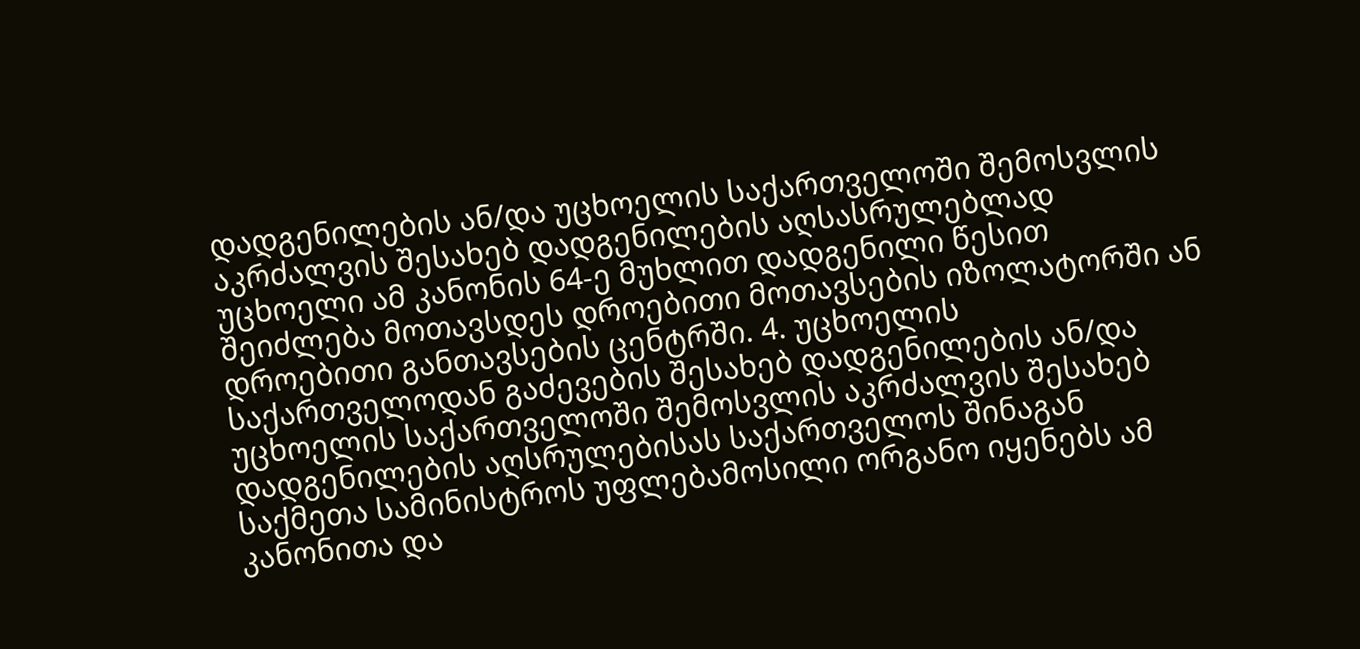დადგენილების ან/და უცხოელის საქართველოში შემოსვლის აკრძალვის შესახებ დადგენილების აღსასრულებლად უცხოელი ამ კანონის 64-ე მუხლით დადგენილი წესით შეიძლება მოთავსდეს დროებითი მოთავსების იზოლატორში ან დროებითი განთავსების ცენტრში. 4. უცხოელის საქართველოდან გაძევების შესახებ დადგენილების ან/და უცხოელის საქართველოში შემოსვლის აკრძალვის შესახებ დადგენილების აღსრულებისას საქართველოს შინაგან საქმეთა სამინისტროს უფლებამოსილი ორგანო იყენებს ამ კანონითა და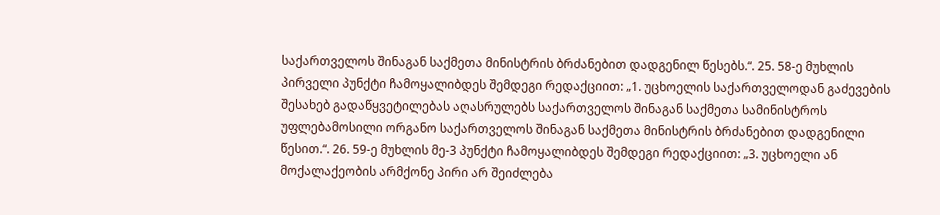საქართველოს შინაგან საქმეთა მინისტრის ბრძანებით დადგენილ წესებს.“. 25. 58-ე მუხლის პირველი პუნქტი ჩამოყალიბდეს შემდეგი რედაქციით: „1. უცხოელის საქართველოდან გაძევების შესახებ გადაწყვეტილებას აღასრულებს საქართველოს შინაგან საქმეთა სამინისტროს უფლებამოსილი ორგანო საქართველოს შინაგან საქმეთა მინისტრის ბრძანებით დადგენილი წესით.“. 26. 59-ე მუხლის მე-3 პუნქტი ჩამოყალიბდეს შემდეგი რედაქციით: „3. უცხოელი ან მოქალაქეობის არმქონე პირი არ შეიძლება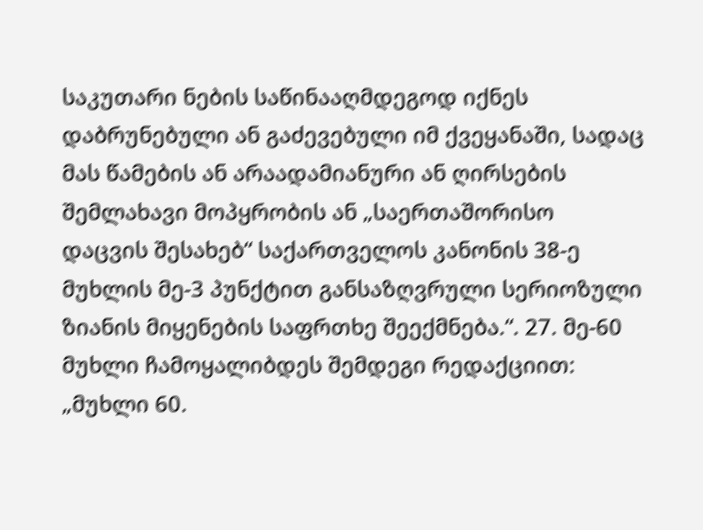საკუთარი ნების საწინააღმდეგოდ იქნეს დაბრუნებული ან გაძევებული იმ ქვეყანაში, სადაც მას წამების ან არაადამიანური ან ღირსების შემლახავი მოპყრობის ან „საერთაშორისო დაცვის შესახებ“ საქართველოს კანონის 38-ე მუხლის მე-3 პუნქტით განსაზღვრული სერიოზული ზიანის მიყენების საფრთხე შეექმნება.“. 27. მე-60 მუხლი ჩამოყალიბდეს შემდეგი რედაქციით: „მუხლი 60.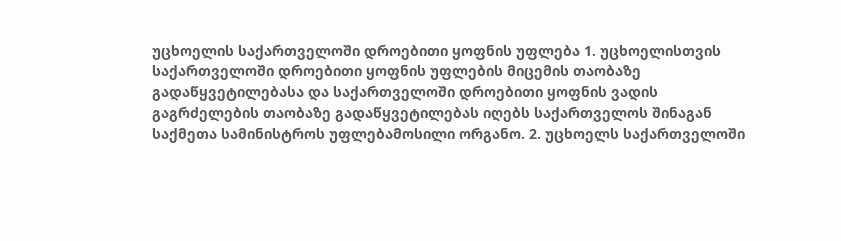უცხოელის საქართველოში დროებითი ყოფნის უფლება 1. უცხოელისთვის საქართველოში დროებითი ყოფნის უფლების მიცემის თაობაზე გადაწყვეტილებასა და საქართველოში დროებითი ყოფნის ვადის გაგრძელების თაობაზე გადაწყვეტილებას იღებს საქართველოს შინაგან საქმეთა სამინისტროს უფლებამოსილი ორგანო. 2. უცხოელს საქართველოში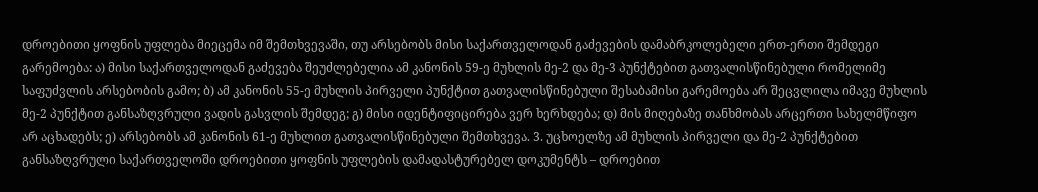დროებითი ყოფნის უფლება მიეცემა იმ შემთხვევაში, თუ არსებობს მისი საქართველოდან გაძევების დამაბრკოლებელი ერთ-ერთი შემდეგი გარემოება: ა) მისი საქართველოდან გაძევება შეუძლებელია ამ კანონის 59-ე მუხლის მე-2 და მე-3 პუნქტებით გათვალისწინებული რომელიმე საფუძვლის არსებობის გამო; ბ) ამ კანონის 55-ე მუხლის პირველი პუნქტით გათვალისწინებული შესაბამისი გარემოება არ შეცვლილა იმავე მუხლის მე-2 პუნქტით განსაზღვრული ვადის გასვლის შემდეგ; გ) მისი იდენტიფიცირება ვერ ხერხდება; დ) მის მიღებაზე თანხმობას არცერთი სახელმწიფო არ აცხადებს; ე) არსებობს ამ კანონის 61-ე მუხლით გათვალისწინებული შემთხვევა. 3. უცხოელზე ამ მუხლის პირველი და მე-2 პუნქტებით განსაზღვრული საქართველოში დროებითი ყოფნის უფლების დამადასტურებელ დოკუმენტს – დროებით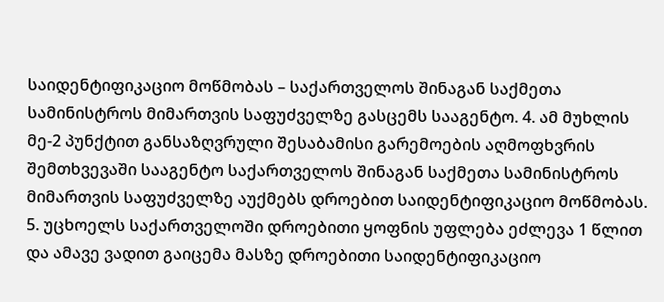საიდენტიფიკაციო მოწმობას – საქართველოს შინაგან საქმეთა სამინისტროს მიმართვის საფუძველზე გასცემს სააგენტო. 4. ამ მუხლის მე-2 პუნქტით განსაზღვრული შესაბამისი გარემოების აღმოფხვრის შემთხვევაში სააგენტო საქართველოს შინაგან საქმეთა სამინისტროს მიმართვის საფუძველზე აუქმებს დროებით საიდენტიფიკაციო მოწმობას. 5. უცხოელს საქართველოში დროებითი ყოფნის უფლება ეძლევა 1 წლით და ამავე ვადით გაიცემა მასზე დროებითი საიდენტიფიკაციო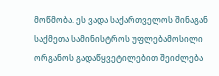მოწმობა. ეს ვადა საქართველოს შინაგან საქმეთა სამინისტროს უფლებამოსილი ორგანოს გადაწყვეტილებით შეიძლება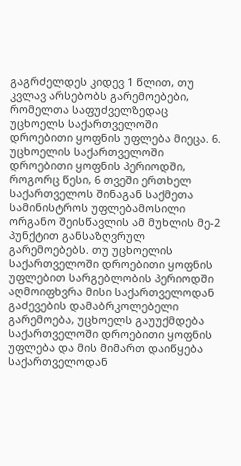გაგრძელდეს კიდევ 1 წლით, თუ კვლავ არსებობს გარემოებები, რომელთა საფუძველზედაც უცხოელს საქართველოში დროებითი ყოფნის უფლება მიეცა. 6. უცხოელის საქართველოში დროებითი ყოფნის პერიოდში, როგორც წესი, 6 თვეში ერთხელ საქართველოს შინაგან საქმეთა სამინისტროს უფლებამოსილი ორგანო შეისწავლის ამ მუხლის მე-2 პუნქტით განსაზღვრულ გარემოებებს. თუ უცხოელის საქართველოში დროებითი ყოფნის უფლებით სარგებლობის პერიოდში აღმოიფხვრა მისი საქართველოდან გაძევების დამაბრკოლებელი გარემოება, უცხოელს გაუუქმდება საქართველოში დროებითი ყოფნის უფლება და მის მიმართ დაიწყება საქართველოდან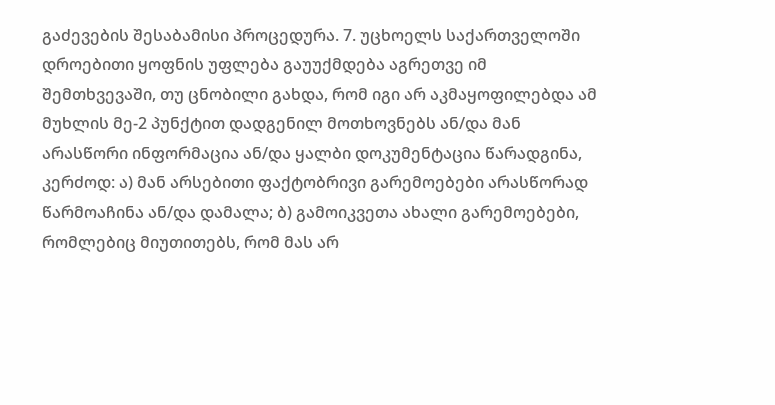გაძევების შესაბამისი პროცედურა. 7. უცხოელს საქართველოში დროებითი ყოფნის უფლება გაუუქმდება აგრეთვე იმ შემთხვევაში, თუ ცნობილი გახდა, რომ იგი არ აკმაყოფილებდა ამ მუხლის მე-2 პუნქტით დადგენილ მოთხოვნებს ან/და მან არასწორი ინფორმაცია ან/და ყალბი დოკუმენტაცია წარადგინა, კერძოდ: ა) მან არსებითი ფაქტობრივი გარემოებები არასწორად წარმოაჩინა ან/და დამალა; ბ) გამოიკვეთა ახალი გარემოებები, რომლებიც მიუთითებს, რომ მას არ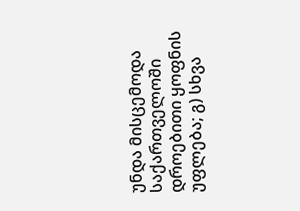უნდა მისცემოდა საქართველოში დროებითი ყოფნის უფლება; გ) სხვა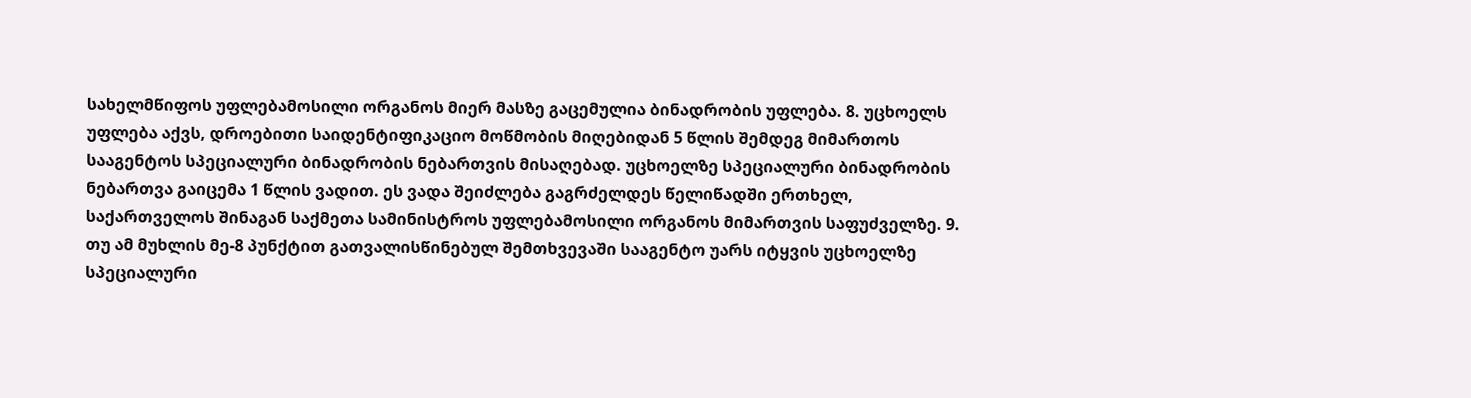სახელმწიფოს უფლებამოსილი ორგანოს მიერ მასზე გაცემულია ბინადრობის უფლება. 8. უცხოელს უფლება აქვს, დროებითი საიდენტიფიკაციო მოწმობის მიღებიდან 5 წლის შემდეგ მიმართოს სააგენტოს სპეციალური ბინადრობის ნებართვის მისაღებად. უცხოელზე სპეციალური ბინადრობის ნებართვა გაიცემა 1 წლის ვადით. ეს ვადა შეიძლება გაგრძელდეს წელიწადში ერთხელ, საქართველოს შინაგან საქმეთა სამინისტროს უფლებამოსილი ორგანოს მიმართვის საფუძველზე. 9. თუ ამ მუხლის მე-8 პუნქტით გათვალისწინებულ შემთხვევაში სააგენტო უარს იტყვის უცხოელზე სპეციალური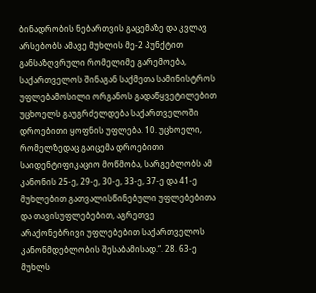ბინადრობის ნებართვის გაცემაზე და კვლავ არსებობს ამავე მუხლის მე-2 პუნქტით განსაზღვრული რომელიმე გარემოება, საქართველოს შინაგან საქმეთა სამინისტროს უფლებამოსილი ორგანოს გადაწყვეტილებით უცხოელს გაუგრძელდება საქართველოში დროებითი ყოფნის უფლება. 10. უცხოელი, რომელზედაც გაიცემა დროებითი საიდენტიფიკაციო მოწმობა, სარგებლობს ამ კანონის 25-ე, 29-ე, 30-ე, 33-ე, 37-ე და 41-ე მუხლებით გათვალისწინებული უფლებებითა და თავისუფლებებით, აგრეთვე არაქონებრივი უფლებებით საქართველოს კანონმდებლობის შესაბამისად.“. 28. 63-ე მუხლს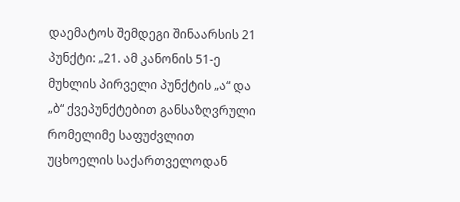დაემატოს შემდეგი შინაარსის 21 პუნქტი: „21. ამ კანონის 51-ე მუხლის პირველი პუნქტის „ა“ და „ბ“ ქვეპუნქტებით განსაზღვრული რომელიმე საფუძვლით უცხოელის საქართველოდან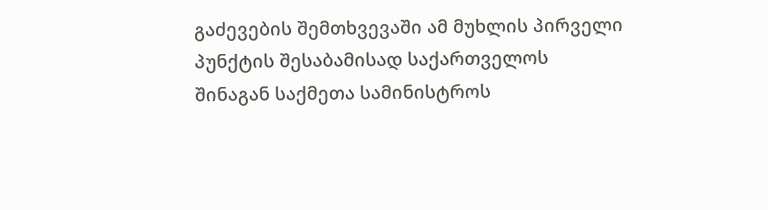გაძევების შემთხვევაში ამ მუხლის პირველი პუნქტის შესაბამისად საქართველოს შინაგან საქმეთა სამინისტროს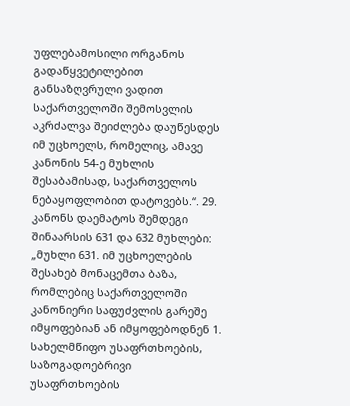უფლებამოსილი ორგანოს გადაწყვეტილებით განსაზღვრული ვადით საქართველოში შემოსვლის აკრძალვა შეიძლება დაუწესდეს იმ უცხოელს, რომელიც, ამავე კანონის 54-ე მუხლის შესაბამისად, საქართველოს ნებაყოფლობით დატოვებს.“. 29. კანონს დაემატოს შემდეგი შინაარსის 631 და 632 მუხლები: „მუხლი 631. იმ უცხოელების შესახებ მონაცემთა ბაზა, რომლებიც საქართველოში კანონიერი საფუძვლის გარეშე იმყოფებიან ან იმყოფებოდნენ 1. სახელმწიფო უსაფრთხოების, საზოგადოებრივი უსაფრთხოების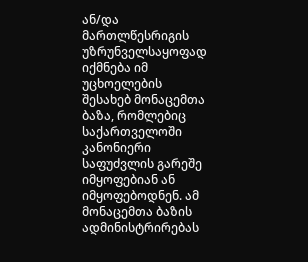ან/და მართლწესრიგის უზრუნველსაყოფად იქმნება იმ უცხოელების შესახებ მონაცემთა ბაზა, რომლებიც საქართველოში კანონიერი საფუძვლის გარეშე იმყოფებიან ან იმყოფებოდნენ. ამ მონაცემთა ბაზის ადმინისტრირებას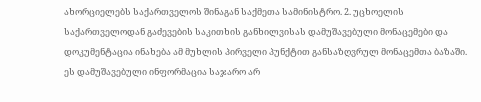ახორციელებს საქართველოს შინაგან საქმეთა სამინისტრო. 2. უცხოელის საქართველოდან გაძევების საკითხის განხილვისას დამუშავებული მონაცემები და დოკუმენტაცია ინახება ამ მუხლის პირველი პუნქტით განსაზღვრულ მონაცემთა ბაზაში. ეს დამუშავებული ინფორმაცია საჯარო არ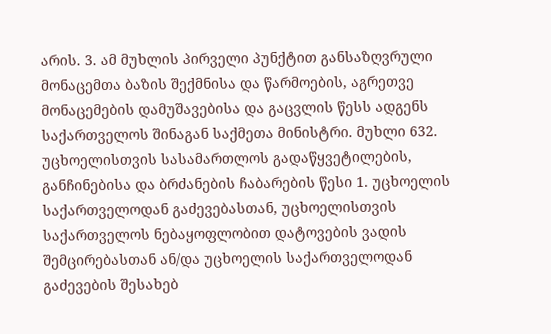არის. 3. ამ მუხლის პირველი პუნქტით განსაზღვრული მონაცემთა ბაზის შექმნისა და წარმოების, აგრეთვე მონაცემების დამუშავებისა და გაცვლის წესს ადგენს საქართველოს შინაგან საქმეთა მინისტრი. მუხლი 632. უცხოელისთვის სასამართლოს გადაწყვეტილების, განჩინებისა და ბრძანების ჩაბარების წესი 1. უცხოელის საქართველოდან გაძევებასთან, უცხოელისთვის საქართველოს ნებაყოფლობით დატოვების ვადის შემცირებასთან ან/და უცხოელის საქართველოდან გაძევების შესახებ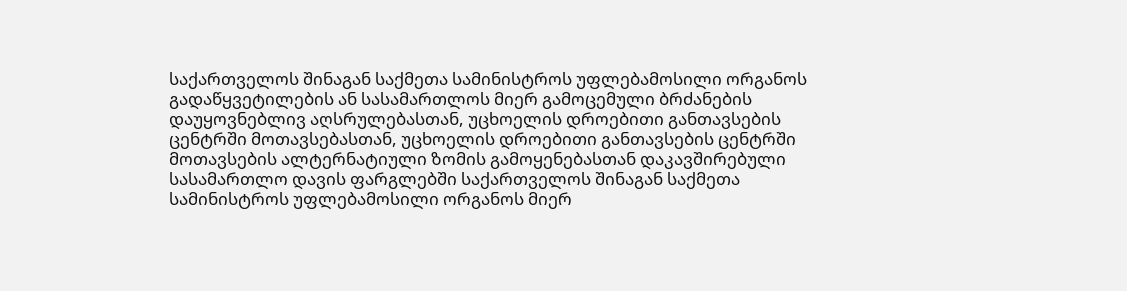საქართველოს შინაგან საქმეთა სამინისტროს უფლებამოსილი ორგანოს გადაწყვეტილების ან სასამართლოს მიერ გამოცემული ბრძანების დაუყოვნებლივ აღსრულებასთან, უცხოელის დროებითი განთავსების ცენტრში მოთავსებასთან, უცხოელის დროებითი განთავსების ცენტრში მოთავსების ალტერნატიული ზომის გამოყენებასთან დაკავშირებული სასამართლო დავის ფარგლებში საქართველოს შინაგან საქმეთა სამინისტროს უფლებამოსილი ორგანოს მიერ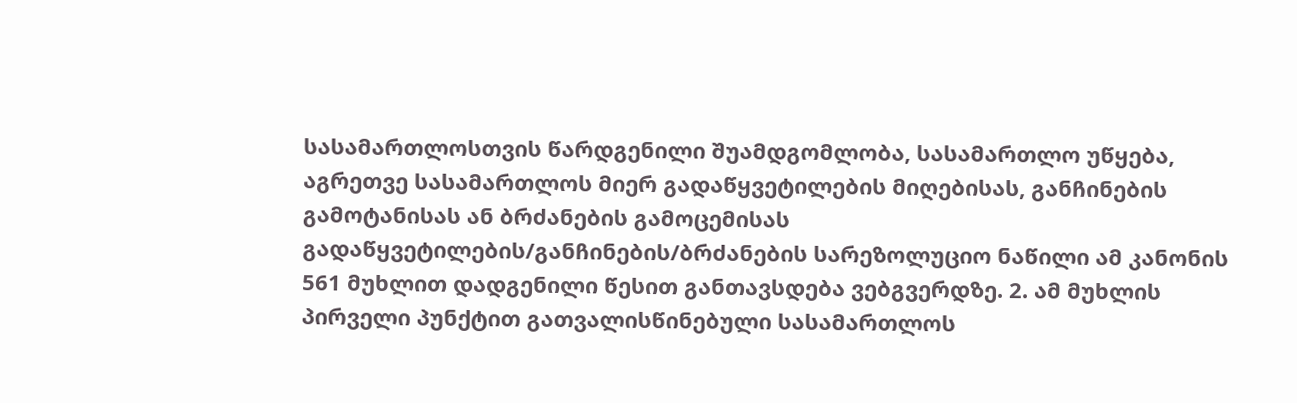სასამართლოსთვის წარდგენილი შუამდგომლობა, სასამართლო უწყება, აგრეთვე სასამართლოს მიერ გადაწყვეტილების მიღებისას, განჩინების გამოტანისას ან ბრძანების გამოცემისას გადაწყვეტილების/განჩინების/ბრძანების სარეზოლუციო ნაწილი ამ კანონის 561 მუხლით დადგენილი წესით განთავსდება ვებგვერდზე. 2. ამ მუხლის პირველი პუნქტით გათვალისწინებული სასამართლოს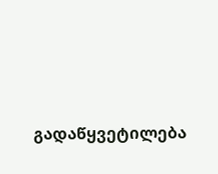გადაწყვეტილება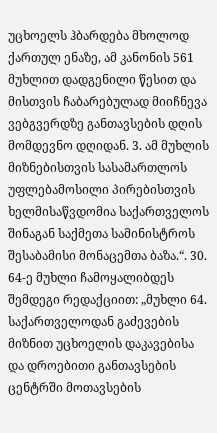უცხოელს ჰბარდება მხოლოდ ქართულ ენაზე, ამ კანონის 561 მუხლით დადგენილი წესით და მისთვის ჩაბარებულად მიიჩნევა ვებგვერდზე განთავსების დღის მომდევნო დღიდან. 3. ამ მუხლის მიზნებისთვის სასამართლოს უფლებამოსილი პირებისთვის ხელმისაწვდომია საქართველოს შინაგან საქმეთა სამინისტროს შესაბამისი მონაცემთა ბაზა.“. 30. 64-ე მუხლი ჩამოყალიბდეს შემდეგი რედაქციით: „მუხლი 64. საქართველოდან გაძევების მიზნით უცხოელის დაკავებისა და დროებითი განთავსების ცენტრში მოთავსების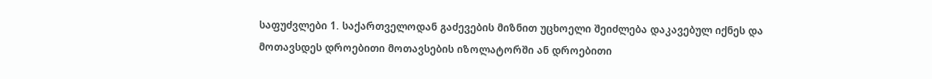საფუძვლები 1. საქართველოდან გაძევების მიზნით უცხოელი შეიძლება დაკავებულ იქნეს და მოთავსდეს დროებითი მოთავსების იზოლატორში ან დროებითი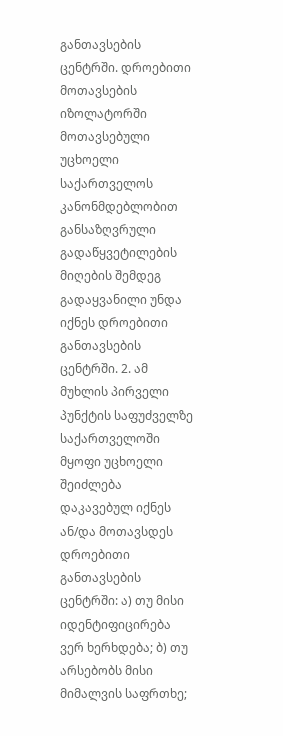განთავსების ცენტრში. დროებითი მოთავსების იზოლატორში მოთავსებული უცხოელი საქართველოს კანონმდებლობით განსაზღვრული გადაწყვეტილების მიღების შემდეგ გადაყვანილი უნდა იქნეს დროებითი განთავსების ცენტრში. 2. ამ მუხლის პირველი პუნქტის საფუძველზე საქართველოში მყოფი უცხოელი შეიძლება დაკავებულ იქნეს ან/და მოთავსდეს დროებითი განთავსების ცენტრში: ა) თუ მისი იდენტიფიცირება ვერ ხერხდება; ბ) თუ არსებობს მისი მიმალვის საფრთხე;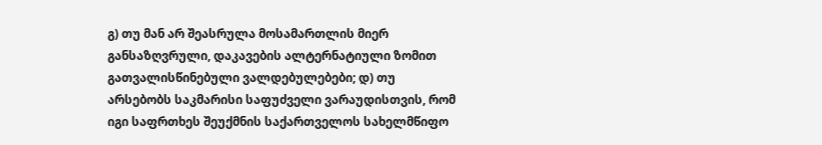გ) თუ მან არ შეასრულა მოსამართლის მიერ განსაზღვრული, დაკავების ალტერნატიული ზომით გათვალისწინებული ვალდებულებები; დ) თუ არსებობს საკმარისი საფუძველი ვარაუდისთვის, რომ იგი საფრთხეს შეუქმნის საქართველოს სახელმწიფო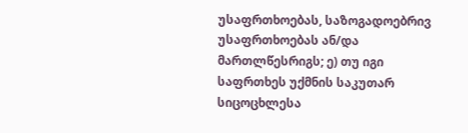უსაფრთხოებას, საზოგადოებრივ უსაფრთხოებას ან/და მართლწესრიგს; ე) თუ იგი საფრთხეს უქმნის საკუთარ სიცოცხლესა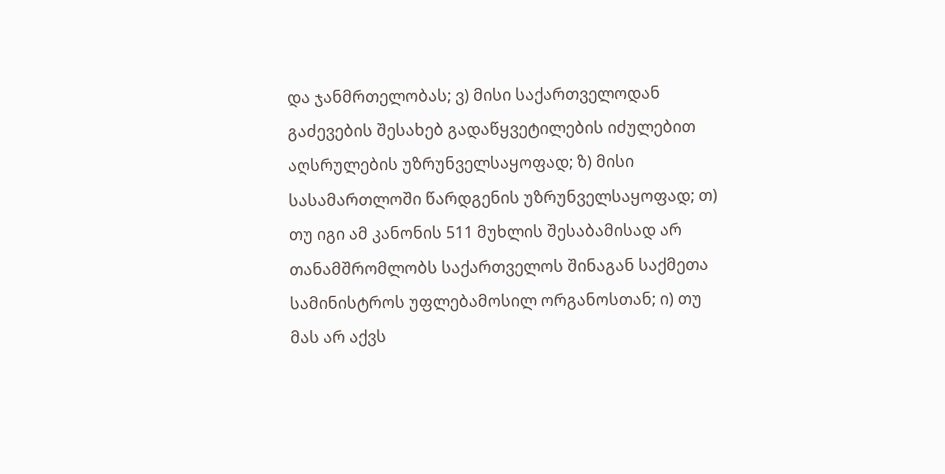და ჯანმრთელობას; ვ) მისი საქართველოდან გაძევების შესახებ გადაწყვეტილების იძულებით აღსრულების უზრუნველსაყოფად; ზ) მისი სასამართლოში წარდგენის უზრუნველსაყოფად; თ) თუ იგი ამ კანონის 511 მუხლის შესაბამისად არ თანამშრომლობს საქართველოს შინაგან საქმეთა სამინისტროს უფლებამოსილ ორგანოსთან; ი) თუ მას არ აქვს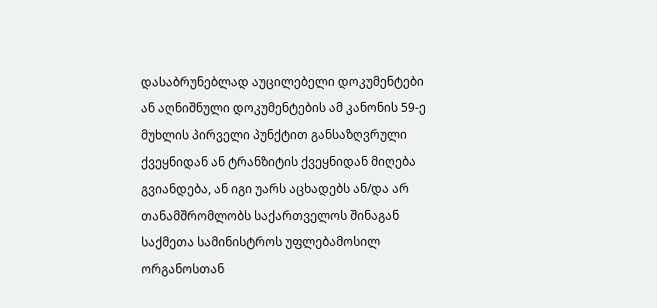დასაბრუნებლად აუცილებელი დოკუმენტები ან აღნიშნული დოკუმენტების ამ კანონის 59-ე მუხლის პირველი პუნქტით განსაზღვრული ქვეყნიდან ან ტრანზიტის ქვეყნიდან მიღება გვიანდება, ან იგი უარს აცხადებს ან/და არ თანამშრომლობს საქართველოს შინაგან საქმეთა სამინისტროს უფლებამოსილ ორგანოსთან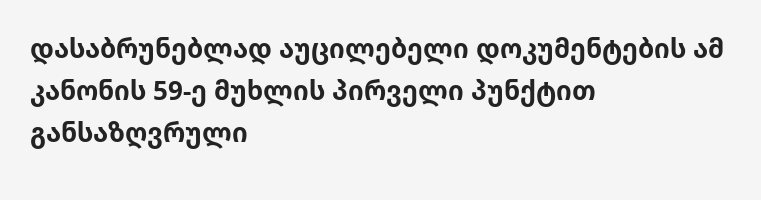დასაბრუნებლად აუცილებელი დოკუმენტების ამ კანონის 59-ე მუხლის პირველი პუნქტით განსაზღვრული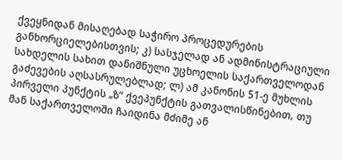ქვეყნიდან მისაღებად საჭირო პროცედურების განხორციელებისთვის; კ) სასჯელად ან ადმინისტრაციული სახდელის სახით დანიშნული უცხოელის საქართველოდან გაძევების აღსასრულებლად; ლ) ამ კანონის 51-ე მუხლის პირველი პუნქტის „ზ“ ქვეპუნქტის გათვალისწინებით, თუ მან საქართველოში ჩაიდინა მძიმე ან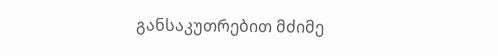განსაკუთრებით მძიმე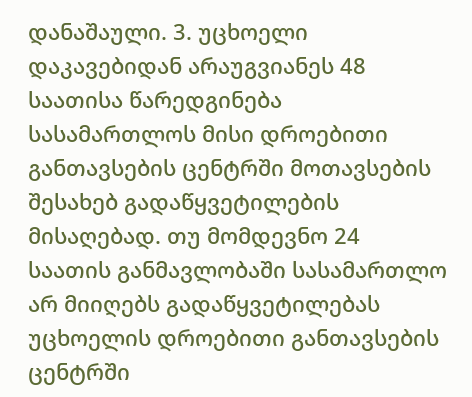დანაშაული. 3. უცხოელი დაკავებიდან არაუგვიანეს 48 საათისა წარედგინება სასამართლოს მისი დროებითი განთავსების ცენტრში მოთავსების შესახებ გადაწყვეტილების მისაღებად. თუ მომდევნო 24 საათის განმავლობაში სასამართლო არ მიიღებს გადაწყვეტილებას უცხოელის დროებითი განთავსების ცენტრში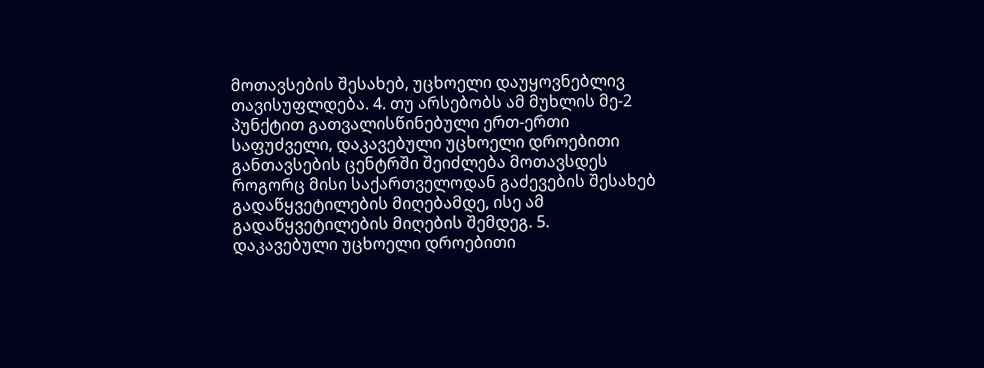მოთავსების შესახებ, უცხოელი დაუყოვნებლივ თავისუფლდება. 4. თუ არსებობს ამ მუხლის მე-2 პუნქტით გათვალისწინებული ერთ-ერთი საფუძველი, დაკავებული უცხოელი დროებითი განთავსების ცენტრში შეიძლება მოთავსდეს როგორც მისი საქართველოდან გაძევების შესახებ გადაწყვეტილების მიღებამდე, ისე ამ გადაწყვეტილების მიღების შემდეგ. 5. დაკავებული უცხოელი დროებითი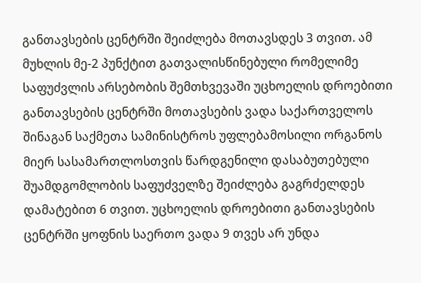განთავსების ცენტრში შეიძლება მოთავსდეს 3 თვით. ამ მუხლის მე-2 პუნქტით გათვალისწინებული რომელიმე საფუძვლის არსებობის შემთხვევაში უცხოელის დროებითი განთავსების ცენტრში მოთავსების ვადა საქართველოს შინაგან საქმეთა სამინისტროს უფლებამოსილი ორგანოს მიერ სასამართლოსთვის წარდგენილი დასაბუთებული შუამდგომლობის საფუძველზე შეიძლება გაგრძელდეს დამატებით 6 თვით. უცხოელის დროებითი განთავსების ცენტრში ყოფნის საერთო ვადა 9 თვეს არ უნდა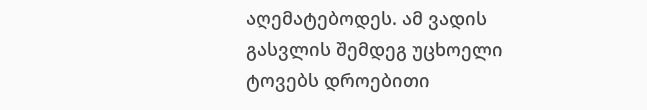აღემატებოდეს. ამ ვადის გასვლის შემდეგ უცხოელი ტოვებს დროებითი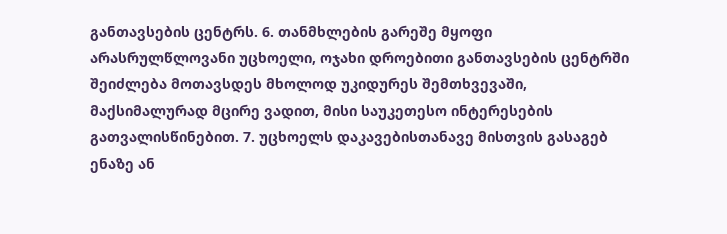განთავსების ცენტრს. 6. თანმხლების გარეშე მყოფი არასრულწლოვანი უცხოელი, ოჯახი დროებითი განთავსების ცენტრში შეიძლება მოთავსდეს მხოლოდ უკიდურეს შემთხვევაში, მაქსიმალურად მცირე ვადით, მისი საუკეთესო ინტერესების გათვალისწინებით. 7. უცხოელს დაკავებისთანავე მისთვის გასაგებ ენაზე ან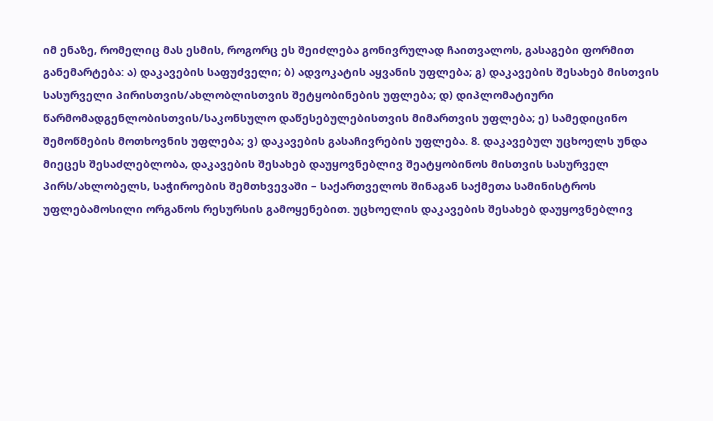იმ ენაზე, რომელიც მას ესმის, როგორც ეს შეიძლება გონივრულად ჩაითვალოს, გასაგები ფორმით განემარტება: ა) დაკავების საფუძველი; ბ) ადვოკატის აყვანის უფლება; გ) დაკავების შესახებ მისთვის სასურველი პირისთვის/ახლობლისთვის შეტყობინების უფლება; დ) დიპლომატიური წარმომადგენლობისთვის/საკონსულო დაწესებულებისთვის მიმართვის უფლება; ე) სამედიცინო შემოწმების მოთხოვნის უფლება; ვ) დაკავების გასაჩივრების უფლება. 8. დაკავებულ უცხოელს უნდა მიეცეს შესაძლებლობა, დაკავების შესახებ დაუყოვნებლივ შეატყობინოს მისთვის სასურველ პირს/ახლობელს, საჭიროების შემთხვევაში – საქართველოს შინაგან საქმეთა სამინისტროს უფლებამოსილი ორგანოს რესურსის გამოყენებით. უცხოელის დაკავების შესახებ დაუყოვნებლივ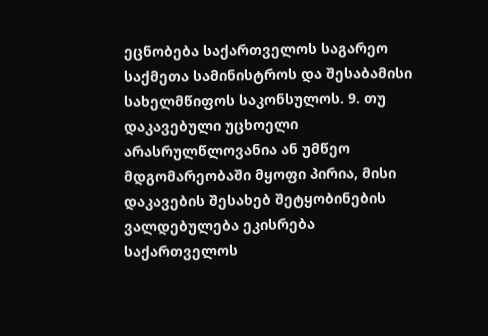ეცნობება საქართველოს საგარეო საქმეთა სამინისტროს და შესაბამისი სახელმწიფოს საკონსულოს. 9. თუ დაკავებული უცხოელი არასრულწლოვანია ან უმწეო მდგომარეობაში მყოფი პირია, მისი დაკავების შესახებ შეტყობინების ვალდებულება ეკისრება საქართველოს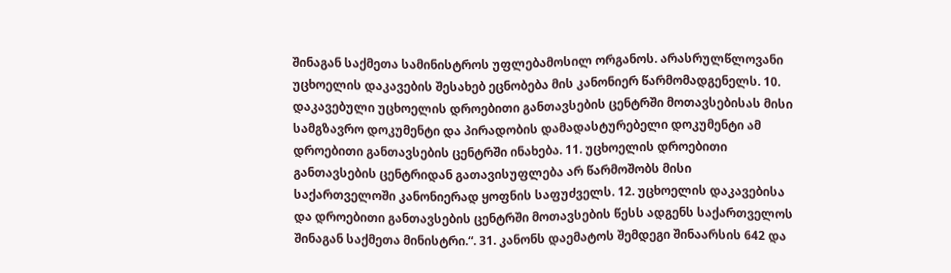შინაგან საქმეთა სამინისტროს უფლებამოსილ ორგანოს. არასრულწლოვანი უცხოელის დაკავების შესახებ ეცნობება მის კანონიერ წარმომადგენელს. 10. დაკავებული უცხოელის დროებითი განთავსების ცენტრში მოთავსებისას მისი სამგზავრო დოკუმენტი და პირადობის დამადასტურებელი დოკუმენტი ამ დროებითი განთავსების ცენტრში ინახება. 11. უცხოელის დროებითი განთავსების ცენტრიდან გათავისუფლება არ წარმოშობს მისი საქართველოში კანონიერად ყოფნის საფუძველს. 12. უცხოელის დაკავებისა და დროებითი განთავსების ცენტრში მოთავსების წესს ადგენს საქართველოს შინაგან საქმეთა მინისტრი.“. 31. კანონს დაემატოს შემდეგი შინაარსის 642 და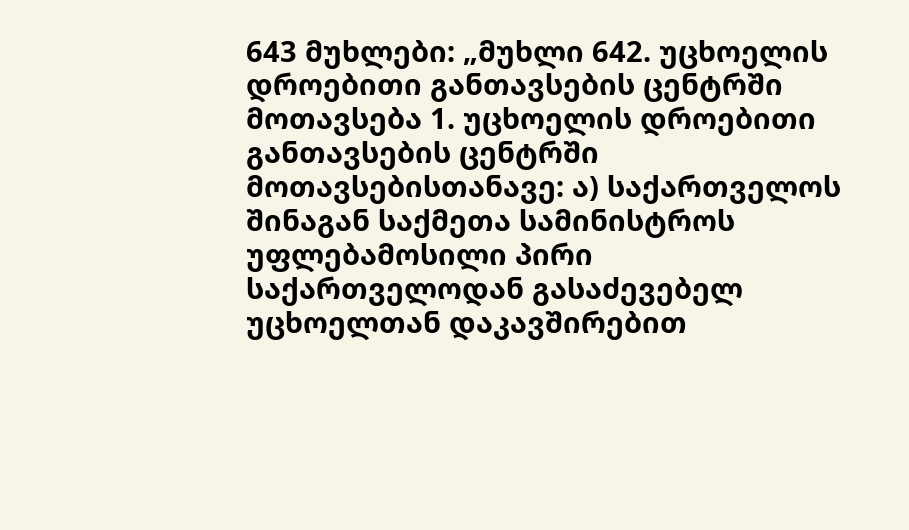643 მუხლები: „მუხლი 642. უცხოელის დროებითი განთავსების ცენტრში მოთავსება 1. უცხოელის დროებითი განთავსების ცენტრში მოთავსებისთანავე: ა) საქართველოს შინაგან საქმეთა სამინისტროს უფლებამოსილი პირი საქართველოდან გასაძევებელ უცხოელთან დაკავშირებით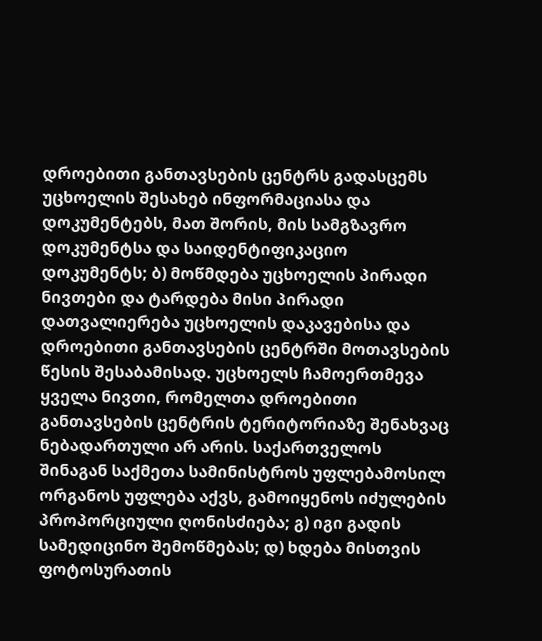დროებითი განთავსების ცენტრს გადასცემს უცხოელის შესახებ ინფორმაციასა და დოკუმენტებს, მათ შორის, მის სამგზავრო დოკუმენტსა და საიდენტიფიკაციო დოკუმენტს; ბ) მოწმდება უცხოელის პირადი ნივთები და ტარდება მისი პირადი დათვალიერება უცხოელის დაკავებისა და დროებითი განთავსების ცენტრში მოთავსების წესის შესაბამისად. უცხოელს ჩამოერთმევა ყველა ნივთი, რომელთა დროებითი განთავსების ცენტრის ტერიტორიაზე შენახვაც ნებადართული არ არის. საქართველოს შინაგან საქმეთა სამინისტროს უფლებამოსილ ორგანოს უფლება აქვს, გამოიყენოს იძულების პროპორციული ღონისძიება; გ) იგი გადის სამედიცინო შემოწმებას; დ) ხდება მისთვის ფოტოსურათის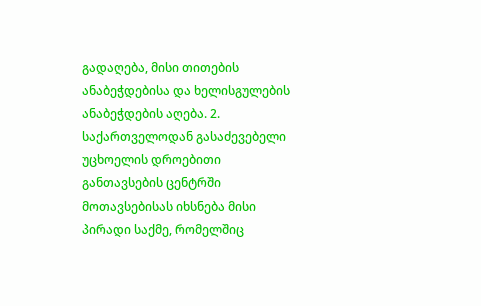გადაღება, მისი თითების ანაბეჭდებისა და ხელისგულების ანაბეჭდების აღება. 2. საქართველოდან გასაძევებელი უცხოელის დროებითი განთავსების ცენტრში მოთავსებისას იხსნება მისი პირადი საქმე, რომელშიც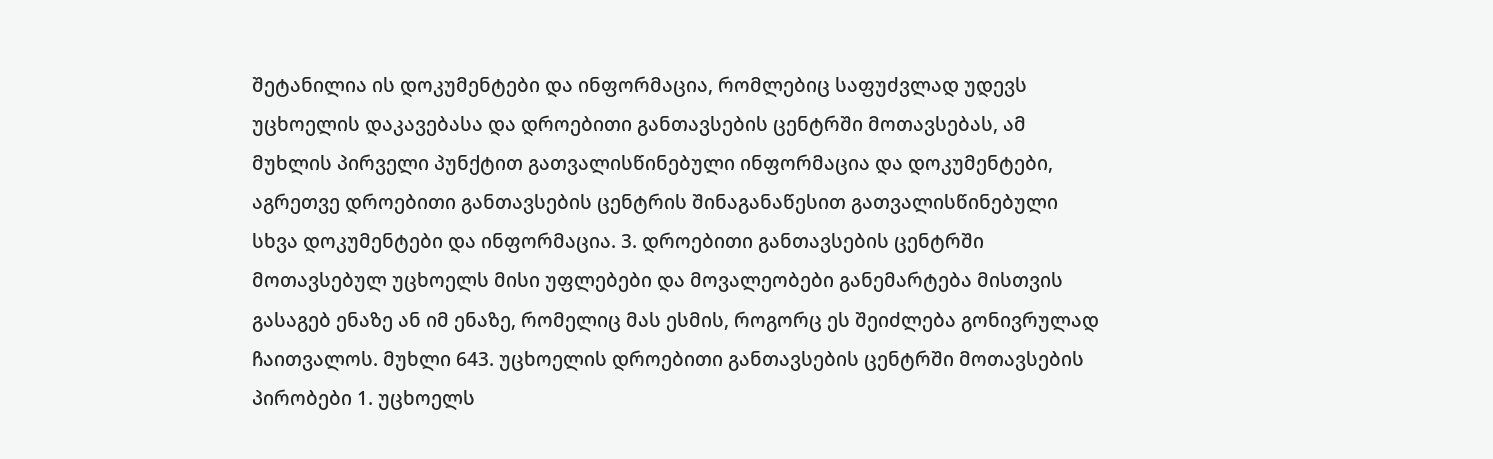შეტანილია ის დოკუმენტები და ინფორმაცია, რომლებიც საფუძვლად უდევს უცხოელის დაკავებასა და დროებითი განთავსების ცენტრში მოთავსებას, ამ მუხლის პირველი პუნქტით გათვალისწინებული ინფორმაცია და დოკუმენტები, აგრეთვე დროებითი განთავსების ცენტრის შინაგანაწესით გათვალისწინებული სხვა დოკუმენტები და ინფორმაცია. 3. დროებითი განთავსების ცენტრში მოთავსებულ უცხოელს მისი უფლებები და მოვალეობები განემარტება მისთვის გასაგებ ენაზე ან იმ ენაზე, რომელიც მას ესმის, როგორც ეს შეიძლება გონივრულად ჩაითვალოს. მუხლი 643. უცხოელის დროებითი განთავსების ცენტრში მოთავსების პირობები 1. უცხოელს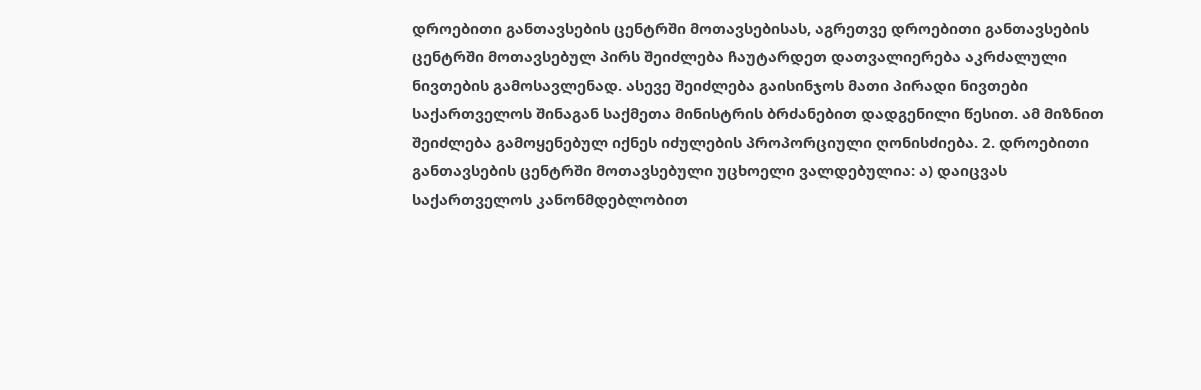დროებითი განთავსების ცენტრში მოთავსებისას, აგრეთვე დროებითი განთავსების ცენტრში მოთავსებულ პირს შეიძლება ჩაუტარდეთ დათვალიერება აკრძალული ნივთების გამოსავლენად. ასევე შეიძლება გაისინჯოს მათი პირადი ნივთები საქართველოს შინაგან საქმეთა მინისტრის ბრძანებით დადგენილი წესით. ამ მიზნით შეიძლება გამოყენებულ იქნეს იძულების პროპორციული ღონისძიება. 2. დროებითი განთავსების ცენტრში მოთავსებული უცხოელი ვალდებულია: ა) დაიცვას საქართველოს კანონმდებლობით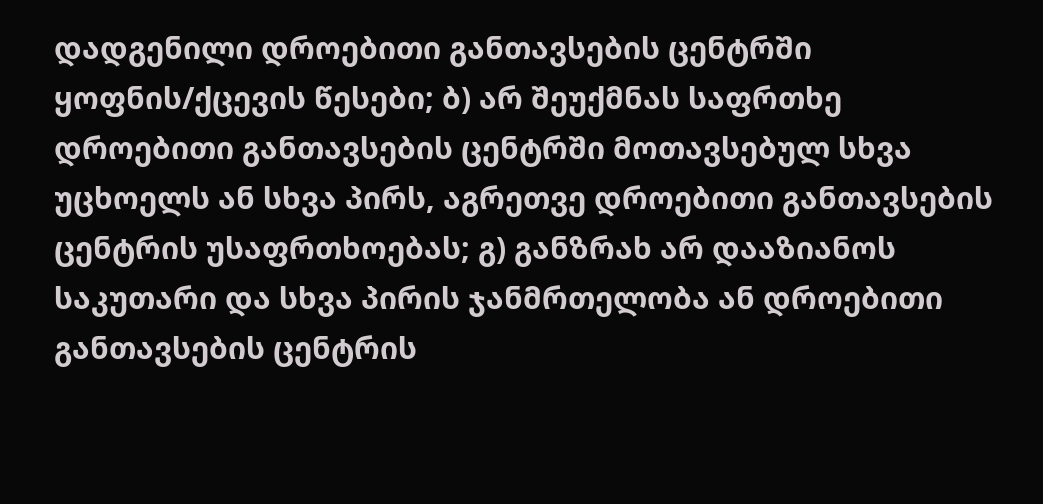დადგენილი დროებითი განთავსების ცენტრში ყოფნის/ქცევის წესები; ბ) არ შეუქმნას საფრთხე დროებითი განთავსების ცენტრში მოთავსებულ სხვა უცხოელს ან სხვა პირს, აგრეთვე დროებითი განთავსების ცენტრის უსაფრთხოებას; გ) განზრახ არ დააზიანოს საკუთარი და სხვა პირის ჯანმრთელობა ან დროებითი განთავსების ცენტრის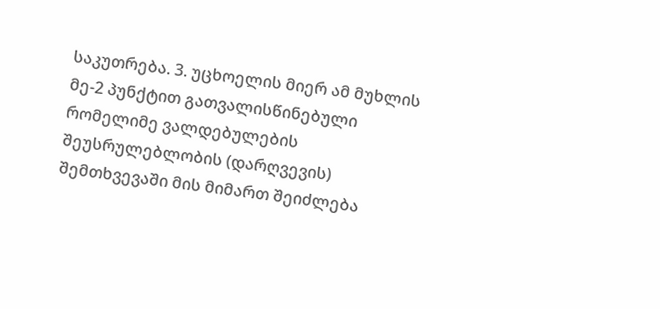საკუთრება. 3. უცხოელის მიერ ამ მუხლის მე-2 პუნქტით გათვალისწინებული რომელიმე ვალდებულების შეუსრულებლობის (დარღვევის) შემთხვევაში მის მიმართ შეიძლება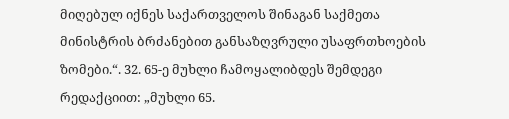მიღებულ იქნეს საქართველოს შინაგან საქმეთა მინისტრის ბრძანებით განსაზღვრული უსაფრთხოების ზომები.“. 32. 65-ე მუხლი ჩამოყალიბდეს შემდეგი რედაქციით: „მუხლი 65.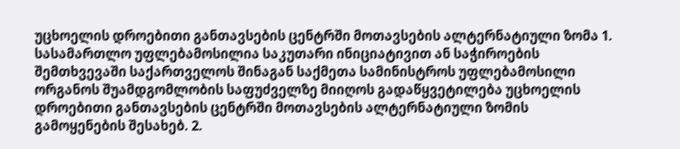უცხოელის დროებითი განთავსების ცენტრში მოთავსების ალტერნატიული ზომა 1. სასამართლო უფლებამოსილია საკუთარი ინიციატივით ან საჭიროების შემთხვევაში საქართველოს შინაგან საქმეთა სამინისტროს უფლებამოსილი ორგანოს შუამდგომლობის საფუძველზე მიიღოს გადაწყვეტილება უცხოელის დროებითი განთავსების ცენტრში მოთავსების ალტერნატიული ზომის გამოყენების შესახებ. 2.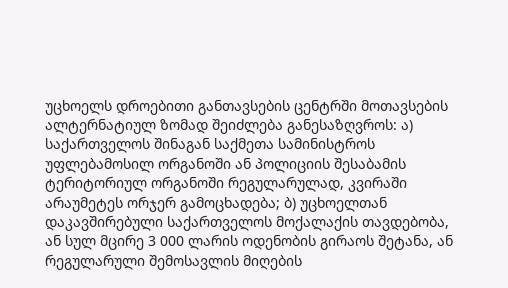უცხოელს დროებითი განთავსების ცენტრში მოთავსების ალტერნატიულ ზომად შეიძლება განესაზღვროს: ა) საქართველოს შინაგან საქმეთა სამინისტროს უფლებამოსილ ორგანოში ან პოლიციის შესაბამის ტერიტორიულ ორგანოში რეგულარულად, კვირაში არაუმეტეს ორჯერ გამოცხადება; ბ) უცხოელთან დაკავშირებული საქართველოს მოქალაქის თავდებობა, ან სულ მცირე 3 000 ლარის ოდენობის გირაოს შეტანა, ან რეგულარული შემოსავლის მიღების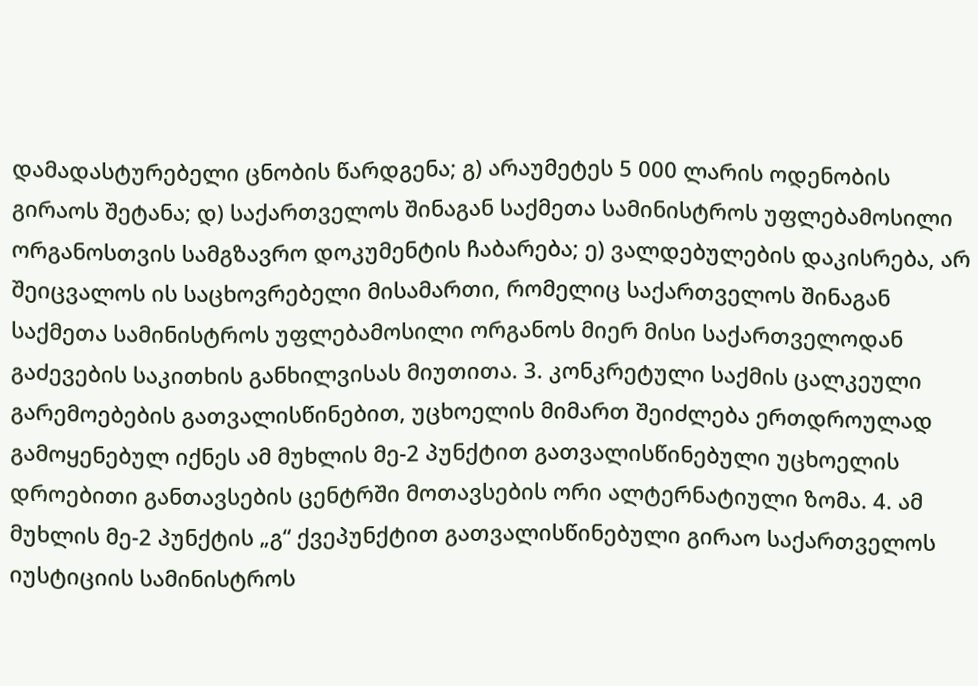დამადასტურებელი ცნობის წარდგენა; გ) არაუმეტეს 5 000 ლარის ოდენობის გირაოს შეტანა; დ) საქართველოს შინაგან საქმეთა სამინისტროს უფლებამოსილი ორგანოსთვის სამგზავრო დოკუმენტის ჩაბარება; ე) ვალდებულების დაკისრება, არ შეიცვალოს ის საცხოვრებელი მისამართი, რომელიც საქართველოს შინაგან საქმეთა სამინისტროს უფლებამოსილი ორგანოს მიერ მისი საქართველოდან გაძევების საკითხის განხილვისას მიუთითა. 3. კონკრეტული საქმის ცალკეული გარემოებების გათვალისწინებით, უცხოელის მიმართ შეიძლება ერთდროულად გამოყენებულ იქნეს ამ მუხლის მე-2 პუნქტით გათვალისწინებული უცხოელის დროებითი განთავსების ცენტრში მოთავსების ორი ალტერნატიული ზომა. 4. ამ მუხლის მე-2 პუნქტის „გ“ ქვეპუნქტით გათვალისწინებული გირაო საქართველოს იუსტიციის სამინისტროს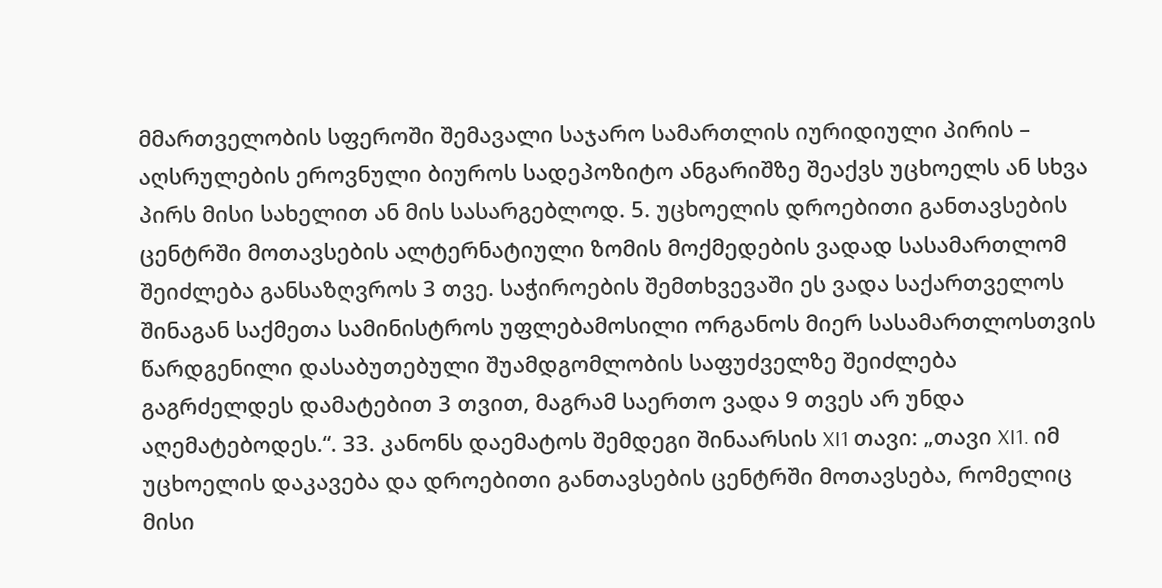მმართველობის სფეროში შემავალი საჯარო სამართლის იურიდიული პირის – აღსრულების ეროვნული ბიუროს სადეპოზიტო ანგარიშზე შეაქვს უცხოელს ან სხვა პირს მისი სახელით ან მის სასარგებლოდ. 5. უცხოელის დროებითი განთავსების ცენტრში მოთავსების ალტერნატიული ზომის მოქმედების ვადად სასამართლომ შეიძლება განსაზღვროს 3 თვე. საჭიროების შემთხვევაში ეს ვადა საქართველოს შინაგან საქმეთა სამინისტროს უფლებამოსილი ორგანოს მიერ სასამართლოსთვის წარდგენილი დასაბუთებული შუამდგომლობის საფუძველზე შეიძლება გაგრძელდეს დამატებით 3 თვით, მაგრამ საერთო ვადა 9 თვეს არ უნდა აღემატებოდეს.“. 33. კანონს დაემატოს შემდეგი შინაარსის XI1 თავი: „თავი XI1. იმ უცხოელის დაკავება და დროებითი განთავსების ცენტრში მოთავსება, რომელიც მისი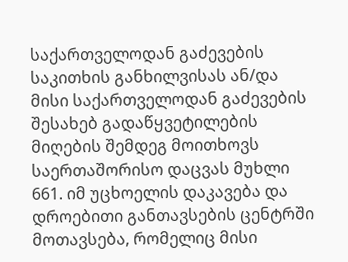საქართველოდან გაძევების საკითხის განხილვისას ან/და მისი საქართველოდან გაძევების შესახებ გადაწყვეტილების მიღების შემდეგ მოითხოვს საერთაშორისო დაცვას მუხლი 661. იმ უცხოელის დაკავება და დროებითი განთავსების ცენტრში მოთავსება, რომელიც მისი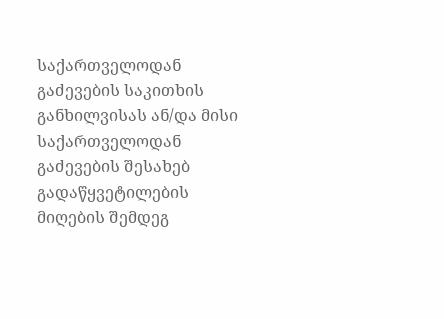საქართველოდან გაძევების საკითხის განხილვისას ან/და მისი საქართველოდან გაძევების შესახებ გადაწყვეტილების მიღების შემდეგ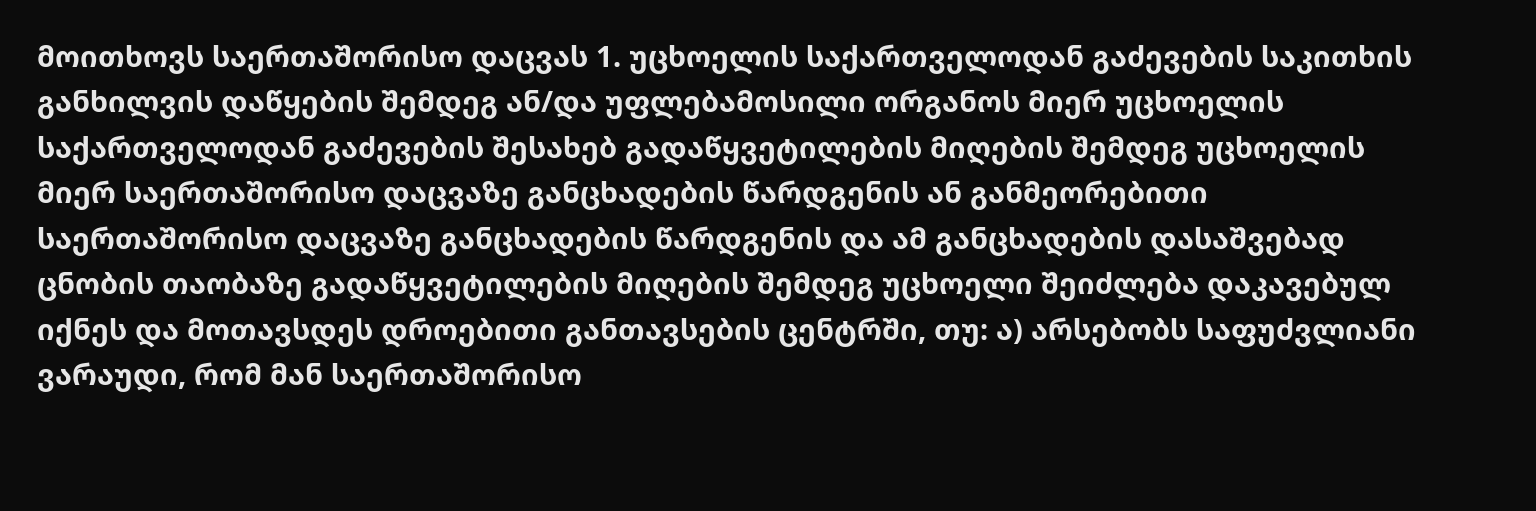მოითხოვს საერთაშორისო დაცვას 1. უცხოელის საქართველოდან გაძევების საკითხის განხილვის დაწყების შემდეგ ან/და უფლებამოსილი ორგანოს მიერ უცხოელის საქართველოდან გაძევების შესახებ გადაწყვეტილების მიღების შემდეგ უცხოელის მიერ საერთაშორისო დაცვაზე განცხადების წარდგენის ან განმეორებითი საერთაშორისო დაცვაზე განცხადების წარდგენის და ამ განცხადების დასაშვებად ცნობის თაობაზე გადაწყვეტილების მიღების შემდეგ უცხოელი შეიძლება დაკავებულ იქნეს და მოთავსდეს დროებითი განთავსების ცენტრში, თუ: ა) არსებობს საფუძვლიანი ვარაუდი, რომ მან საერთაშორისო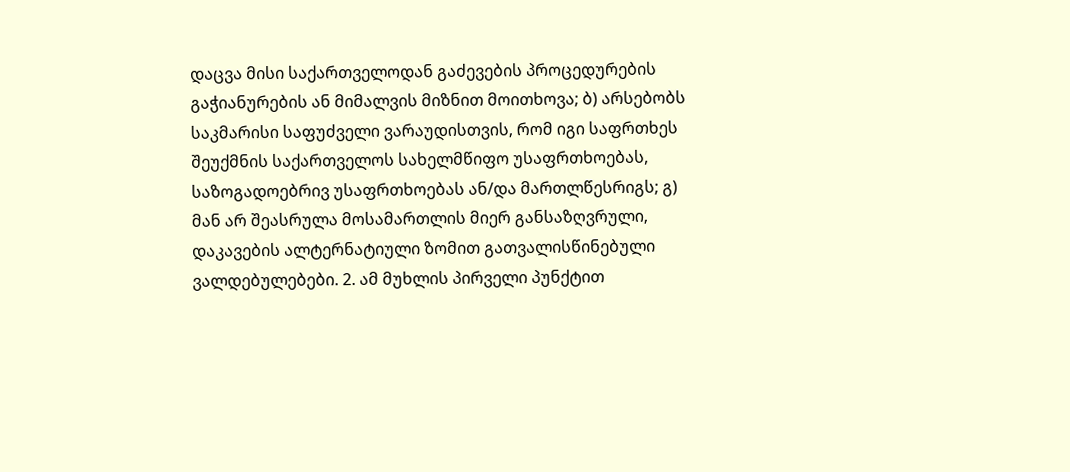დაცვა მისი საქართველოდან გაძევების პროცედურების გაჭიანურების ან მიმალვის მიზნით მოითხოვა; ბ) არსებობს საკმარისი საფუძველი ვარაუდისთვის, რომ იგი საფრთხეს შეუქმნის საქართველოს სახელმწიფო უსაფრთხოებას, საზოგადოებრივ უსაფრთხოებას ან/და მართლწესრიგს; გ) მან არ შეასრულა მოსამართლის მიერ განსაზღვრული, დაკავების ალტერნატიული ზომით გათვალისწინებული ვალდებულებები. 2. ამ მუხლის პირველი პუნქტით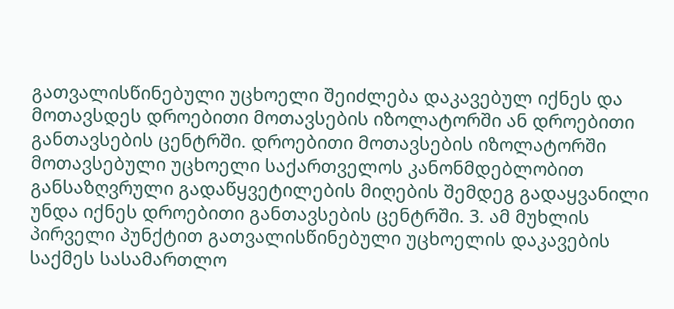გათვალისწინებული უცხოელი შეიძლება დაკავებულ იქნეს და მოთავსდეს დროებითი მოთავსების იზოლატორში ან დროებითი განთავსების ცენტრში. დროებითი მოთავსების იზოლატორში მოთავსებული უცხოელი საქართველოს კანონმდებლობით განსაზღვრული გადაწყვეტილების მიღების შემდეგ გადაყვანილი უნდა იქნეს დროებითი განთავსების ცენტრში. 3. ამ მუხლის პირველი პუნქტით გათვალისწინებული უცხოელის დაკავების საქმეს სასამართლო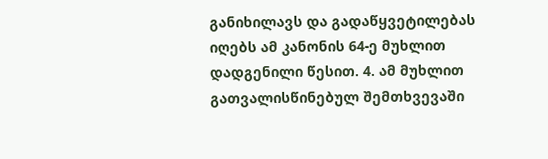განიხილავს და გადაწყვეტილებას იღებს ამ კანონის 64-ე მუხლით დადგენილი წესით. 4. ამ მუხლით გათვალისწინებულ შემთხვევაში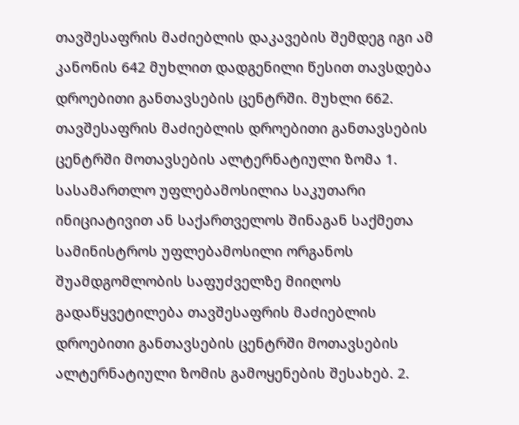თავშესაფრის მაძიებლის დაკავების შემდეგ იგი ამ კანონის 642 მუხლით დადგენილი წესით თავსდება დროებითი განთავსების ცენტრში. მუხლი 662. თავშესაფრის მაძიებლის დროებითი განთავსების ცენტრში მოთავსების ალტერნატიული ზომა 1. სასამართლო უფლებამოსილია საკუთარი ინიციატივით ან საქართველოს შინაგან საქმეთა სამინისტროს უფლებამოსილი ორგანოს შუამდგომლობის საფუძველზე მიიღოს გადაწყვეტილება თავშესაფრის მაძიებლის დროებითი განთავსების ცენტრში მოთავსების ალტერნატიული ზომის გამოყენების შესახებ. 2.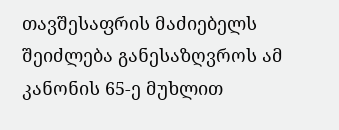თავშესაფრის მაძიებელს შეიძლება განესაზღვროს ამ კანონის 65-ე მუხლით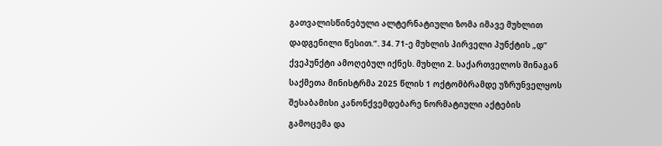გათვალისწინებული ალტერნატიული ზომა იმავე მუხლით დადგენილი წესით.“. 34. 71-ე მუხლის პირველი პუნქტის „დ“ ქვეპუნქტი ამოღებულ იქნეს. მუხლი 2. საქართველოს შინაგან საქმეთა მინისტრმა 2025 წლის 1 ოქტომბრამდე უზრუნველყოს შესაბამისი კანონქვემდებარე ნორმატიული აქტების გამოცემა და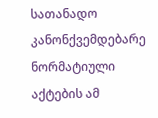სათანადო კანონქვემდებარე ნორმატიული აქტების ამ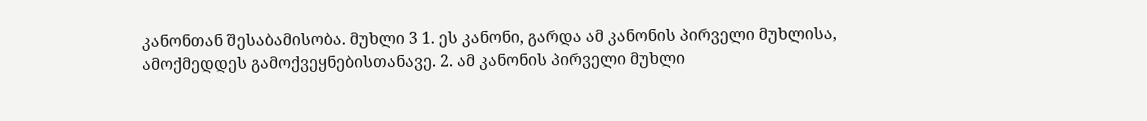კანონთან შესაბამისობა. მუხლი 3 1. ეს კანონი, გარდა ამ კანონის პირველი მუხლისა, ამოქმედდეს გამოქვეყნებისთანავე. 2. ამ კანონის პირველი მუხლი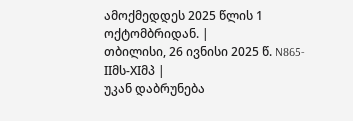ამოქმედდეს 2025 წლის 1 ოქტომბრიდან. |
თბილისი, 26 ივნისი 2025 წ. N865-IIმს-XIმპ |
უკან დაბრუნება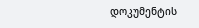დოკუმენტის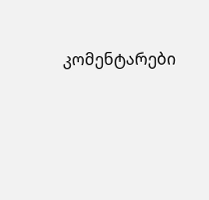კომენტარები